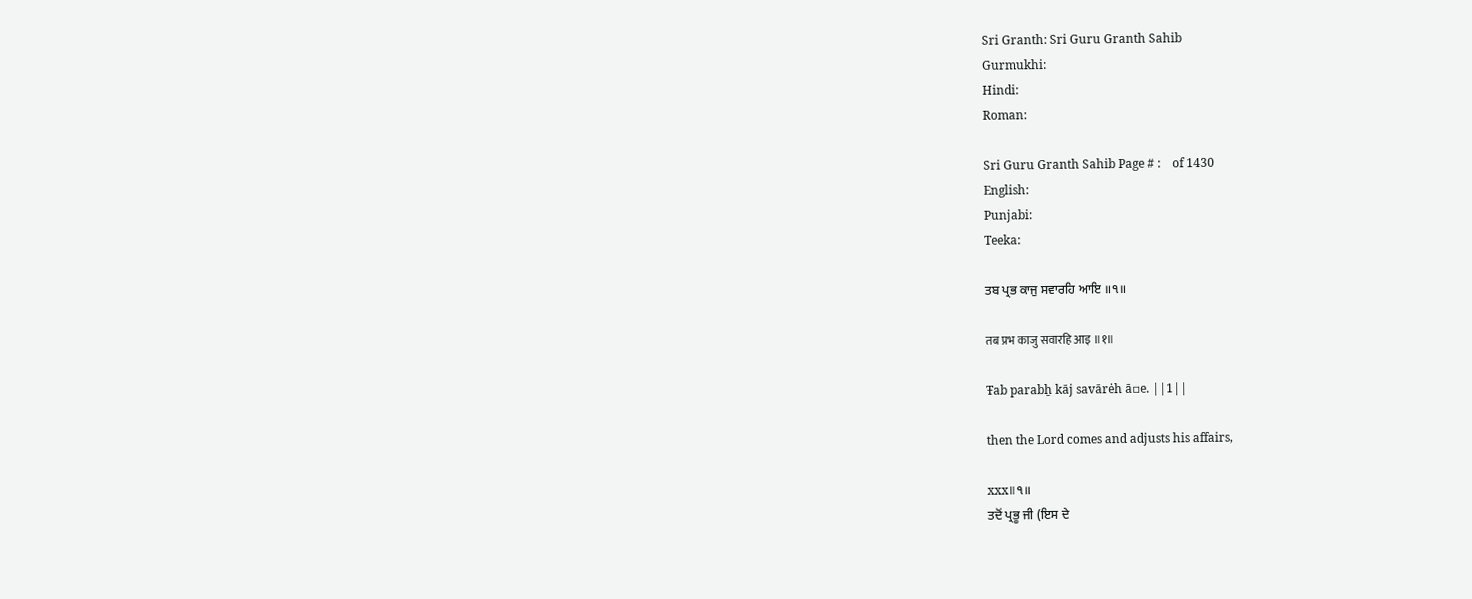Sri Granth: Sri Guru Granth Sahib
Gurmukhi:
Hindi:
Roman:

Sri Guru Granth Sahib Page # :    of 1430
English:
Punjabi:
Teeka:

ਤਬ ਪ੍ਰਭ ਕਾਜੁ ਸਵਾਰਹਿ ਆਇ ॥੧॥

तब प्रभ काजु सवारहि आइ ॥१॥

Ŧab parabẖ kāj savārėh ā▫e. ||1||

then the Lord comes and adjusts his affairs,

xxx॥੧॥
ਤਦੋਂ ਪ੍ਰਭੂ ਜੀ (ਇਸ ਦੇ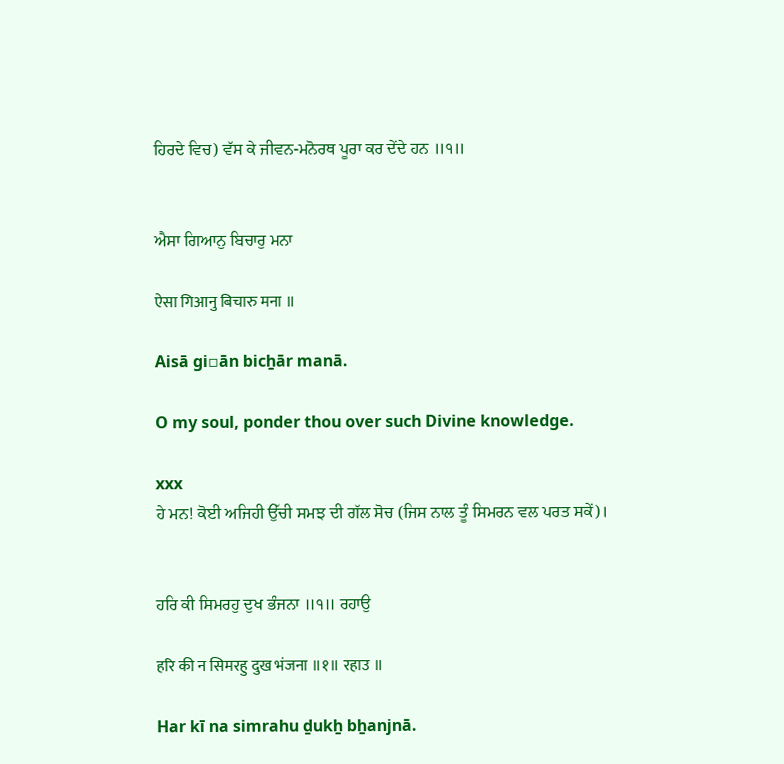ਹਿਰਦੇ ਵਿਚ) ਵੱਸ ਕੇ ਜੀਵਨ-ਮਨੋਰਥ ਪੂਰਾ ਕਰ ਦੇਂਦੇ ਹਨ ॥੧॥


ਐਸਾ ਗਿਆਨੁ ਬਿਚਾਰੁ ਮਨਾ

ऐसा गिआनु बिचारु मना ॥

Aisā gi▫ān bicẖār manā.

O my soul, ponder thou over such Divine knowledge.

xxx
ਹੇ ਮਨ! ਕੋਈ ਅਜਿਹੀ ਉੱਚੀ ਸਮਝ ਦੀ ਗੱਲ ਸੋਚ (ਜਿਸ ਨਾਲ ਤੂੰ ਸਿਮਰਨ ਵਲ ਪਰਤ ਸਕੇਂ)।


ਹਰਿ ਕੀ ਸਿਮਰਹੁ ਦੁਖ ਭੰਜਨਾ ॥੧॥ ਰਹਾਉ

हरि की न सिमरहु दुख भंजना ॥१॥ रहाउ ॥

Har kī na simrahu ḏukẖ bẖanjnā.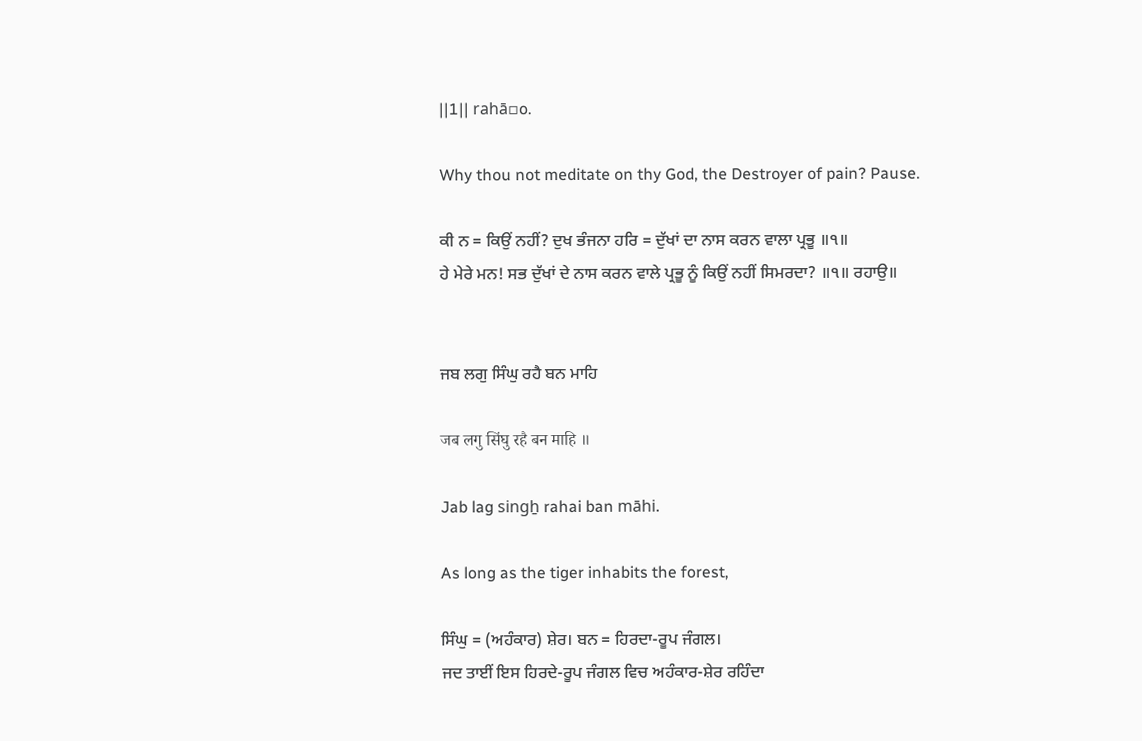||1|| rahā▫o.

Why thou not meditate on thy God, the Destroyer of pain? Pause.

ਕੀ ਨ = ਕਿਉਂ ਨਹੀਂ? ਦੁਖ ਭੰਜਨਾ ਹਰਿ = ਦੁੱਖਾਂ ਦਾ ਨਾਸ ਕਰਨ ਵਾਲਾ ਪ੍ਰਭੂ ॥੧॥
ਹੇ ਮੇਰੇ ਮਨ! ਸਭ ਦੁੱਖਾਂ ਦੇ ਨਾਸ ਕਰਨ ਵਾਲੇ ਪ੍ਰਭੂ ਨੂੰ ਕਿਉਂ ਨਹੀਂ ਸਿਮਰਦਾ? ॥੧॥ ਰਹਾਉ॥


ਜਬ ਲਗੁ ਸਿੰਘੁ ਰਹੈ ਬਨ ਮਾਹਿ

जब लगु सिंघु रहै बन माहि ॥

Jab lag singẖ rahai ban māhi.

As long as the tiger inhabits the forest,

ਸਿੰਘੁ = (ਅਹੰਕਾਰ) ਸ਼ੇਰ। ਬਨ = ਹਿਰਦਾ-ਰੂਪ ਜੰਗਲ।
ਜਦ ਤਾਈਂ ਇਸ ਹਿਰਦੇ-ਰੂਪ ਜੰਗਲ ਵਿਚ ਅਹੰਕਾਰ-ਸ਼ੇਰ ਰਹਿੰਦਾ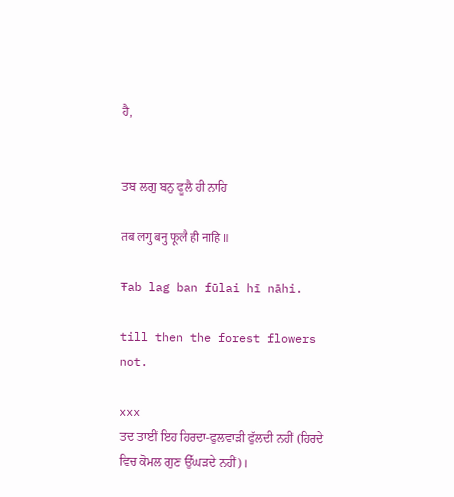ਹੈ,


ਤਬ ਲਗੁ ਬਨੁ ਫੂਲੈ ਹੀ ਨਾਹਿ

तब लगु बनु फूलै ही नाहि ॥

Ŧab lag ban fūlai hī nāhi.

till then the forest flowers not.

xxx
ਤਦ ਤਾਈਂ ਇਹ ਹਿਰਦਾ-ਫੁਲਵਾੜੀ ਫੁੱਲਦੀ ਨਹੀਂ (ਹਿਰਦੇ ਵਿਚ ਕੋਮਲ ਗੁਣ ਉੱਘੜਦੇ ਨਹੀਂ)।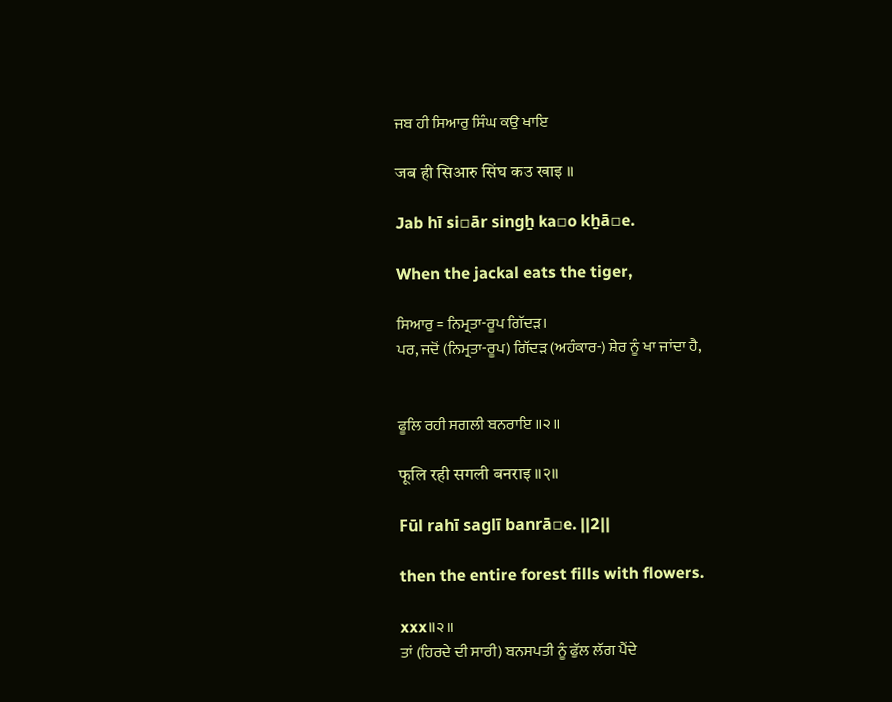ਜਬ ਹੀ ਸਿਆਰੁ ਸਿੰਘ ਕਉ ਖਾਇ

जब ही सिआरु सिंघ कउ खाइ ॥

Jab hī si▫ār singẖ ka▫o kẖā▫e.

When the jackal eats the tiger,

ਸਿਆਰੁ = ਨਿਮ੍ਰਤਾ-ਰੂਪ ਗਿੱਦੜ।
ਪਰ, ਜਦੋਂ (ਨਿਮ੍ਰਤਾ-ਰੂਪ) ਗਿੱਦੜ (ਅਹੰਕਾਰ-) ਸ਼ੇਰ ਨੂੰ ਖਾ ਜਾਂਦਾ ਹੈ,


ਫੂਲਿ ਰਹੀ ਸਗਲੀ ਬਨਰਾਇ ॥੨॥

फूलि रही सगली बनराइ ॥२॥

Fūl rahī saglī banrā▫e. ||2||

then the entire forest fills with flowers.

xxx॥੨॥
ਤਾਂ (ਹਿਰਦੇ ਦੀ ਸਾਰੀ) ਬਨਸਪਤੀ ਨੂੰ ਫੁੱਲ ਲੱਗ ਪੈਂਦੇ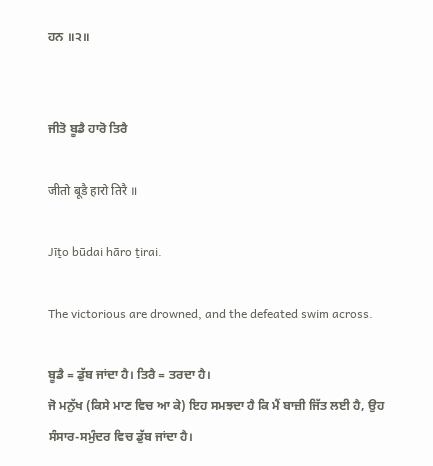ਹਨ ॥੨॥


ਜੀਤੋ ਬੂਡੈ ਹਾਰੋ ਤਿਰੈ

जीतो बूडै हारो तिरै ॥

Jīṯo būdai hāro ṯirai.

The victorious are drowned, and the defeated swim across.

ਬੂਡੈ = ਡੁੱਬ ਜਾਂਦਾ ਹੈ। ਤਿਰੈ = ਤਰਦਾ ਹੈ।
ਜੋ ਮਨੁੱਖ (ਕਿਸੇ ਮਾਣ ਵਿਚ ਆ ਕੇ) ਇਹ ਸਮਝਦਾ ਹੈ ਕਿ ਮੈਂ ਬਾਜ਼ੀ ਜਿੱਤ ਲਈ ਹੈ, ਉਹ ਸੰਸਾਰ-ਸਮੁੰਦਰ ਵਿਚ ਡੁੱਬ ਜਾਂਦਾ ਹੈ।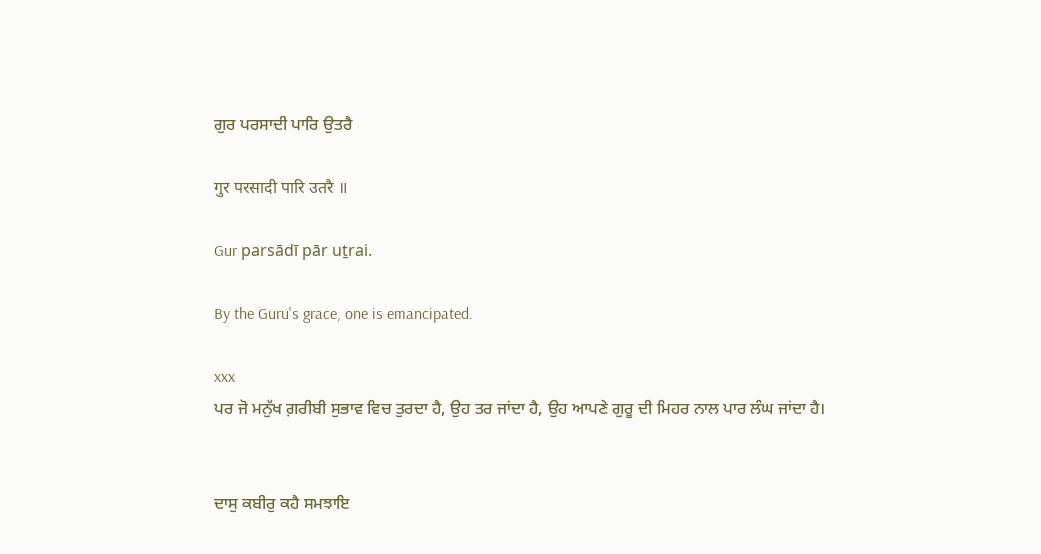ਗੁਰ ਪਰਸਾਦੀ ਪਾਰਿ ਉਤਰੈ

गुर परसादी पारि उतरै ॥

Gur parsādī pār uṯrai.

By the Guru's grace, one is emancipated.

xxx
ਪਰ ਜੋ ਮਨੁੱਖ ਗ਼ਰੀਬੀ ਸੁਭਾਵ ਵਿਚ ਤੁਰਦਾ ਹੈ, ਉਹ ਤਰ ਜਾਂਦਾ ਹੈ, ਉਹ ਆਪਣੇ ਗੁਰੂ ਦੀ ਮਿਹਰ ਨਾਲ ਪਾਰ ਲੰਘ ਜਾਂਦਾ ਹੈ।


ਦਾਸੁ ਕਬੀਰੁ ਕਹੈ ਸਮਝਾਇ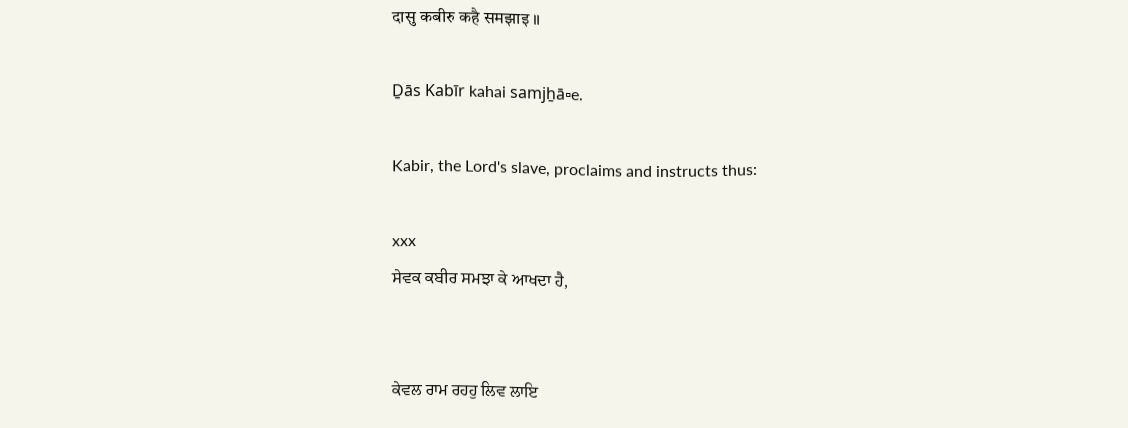दासु कबीरु कहै समझाइ ॥

Ḏās Kabīr kahai samjẖā▫e.

Kabir, the Lord's slave, proclaims and instructs thus:

xxx
ਸੇਵਕ ਕਬੀਰ ਸਮਝਾ ਕੇ ਆਖਦਾ ਹੈ,


ਕੇਵਲ ਰਾਮ ਰਹਹੁ ਲਿਵ ਲਾਇ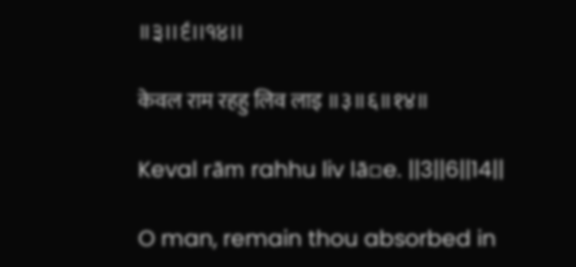॥੩॥੬॥੧੪॥

केवल राम रहहु लिव लाइ ॥३॥६॥१४॥

Keval rām rahhu liv lā▫e. ||3||6||14||

O man, remain thou absorbed in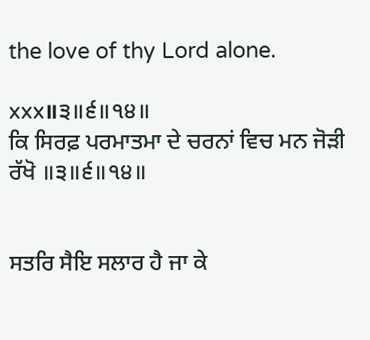the love of thy Lord alone.

xxx॥੩॥੬॥੧੪॥
ਕਿ ਸਿਰਫ਼ ਪਰਮਾਤਮਾ ਦੇ ਚਰਨਾਂ ਵਿਚ ਮਨ ਜੋੜੀ ਰੱਖੋ ॥੩॥੬॥੧੪॥


ਸਤਰਿ ਸੈਇ ਸਲਾਰ ਹੈ ਜਾ ਕੇ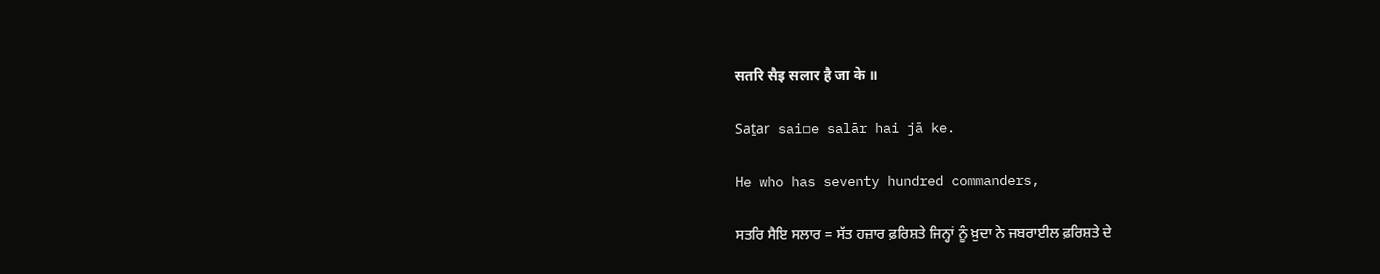सतरि सैइ सलार है जा के ॥

Saṯar sai▫e salār hai jā ke.

He who has seventy hundred commanders,

ਸਤਰਿ ਸੈਇ ਸਲਾਰ = ਸੱਤ ਹਜ਼ਾਰ ਫ਼ਰਿਸ਼ਤੇ ਜਿਨ੍ਹਾਂ ਨੂੰ ਖ਼ੁਦਾ ਨੇ ਜਬਰਾਈਲ ਫ਼ਰਿਸ਼ਤੇ ਦੇ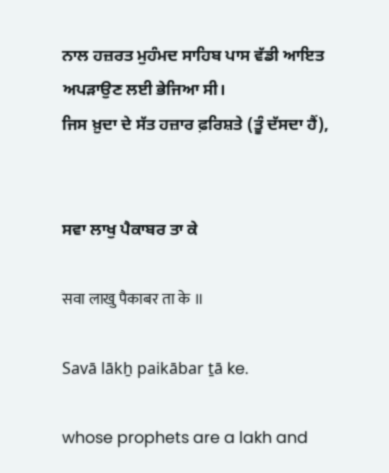ਨਾਲ ਹਜ਼ਰਤ ਮੁਹੰਮਦ ਸਾਹਿਬ ਪਾਸ ਵੱਡੀ ਆਇਤ ਅਪੜਾਉਣ ਲਈ ਭੇਜਿਆ ਸੀ।
ਜਿਸ ਖ਼ੁਦਾ ਦੇ ਸੱਤ ਹਜ਼ਾਰ ਫ਼ਰਿਸ਼ਤੇ (ਤੂੰ ਦੱਸਦਾ ਹੈਂ),


ਸਵਾ ਲਾਖੁ ਪੈਕਾਬਰ ਤਾ ਕੇ

सवा लाखु पैकाबर ता के ॥

Savā lākẖ paikābar ṯā ke.

whose prophets are a lakh and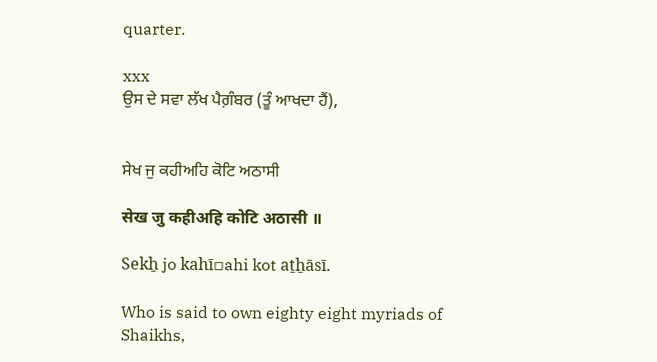quarter.

xxx
ਉਸ ਦੇ ਸਵਾ ਲੱਖ ਪੈਗ਼ੰਬਰ (ਤੂੰ ਆਖਦਾ ਹੈਂ),


ਸੇਖ ਜੁ ਕਹੀਅਹਿ ਕੋਟਿ ਅਠਾਸੀ

सेख जु कहीअहि कोटि अठासी ॥

Sekẖ jo kahī▫ahi kot aṯẖāsī.

Who is said to own eighty eight myriads of Shaikhs,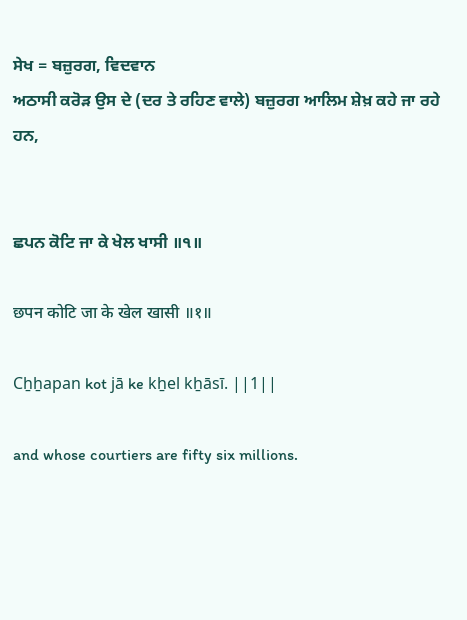ਸੇਖ = ਬਜ਼ੁਰਗ, ਵਿਦਵਾਨ
ਅਠਾਸੀ ਕਰੋੜ ਉਸ ਦੇ (ਦਰ ਤੇ ਰਹਿਣ ਵਾਲੇ) ਬਜ਼ੁਰਗ ਆਲਿਮ ਸ਼ੇਖ਼ ਕਹੇ ਜਾ ਰਹੇ ਹਨ,


ਛਪਨ ਕੋਟਿ ਜਾ ਕੇ ਖੇਲ ਖਾਸੀ ॥੧॥

छपन कोटि जा के खेल खासी ॥१॥

Cẖẖapan kot jā ke kẖel kẖāsī. ||1||

and whose courtiers are fifty six millions.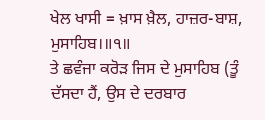ਖੇਲ ਖਾਸੀ = ਖ਼ਾਸ ਖ਼ੈਲ, ਹਾਜ਼ਰ-ਬਾਸ਼, ਮੁਸਾਹਿਬ।॥੧॥
ਤੇ ਛਵੰਜਾ ਕਰੋੜ ਜਿਸ ਦੇ ਮੁਸਾਹਿਬ (ਤੂੰ ਦੱਸਦਾ ਹੈਂ, ਉਸ ਦੇ ਦਰਬਾਰ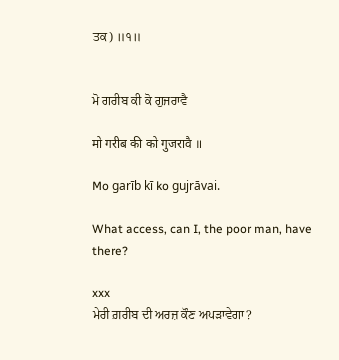ਤਕ) ॥੧॥


ਮੋ ਗਰੀਬ ਕੀ ਕੋ ਗੁਜਰਾਵੈ

मो गरीब की को गुजरावै ॥

Mo garīb kī ko gujrāvai.

What access, can I, the poor man, have there?

xxx
ਮੇਰੀ ਗ਼ਰੀਬ ਦੀ ਅਰਜ਼ ਕੌਣ ਅਪੜਾਵੇਗਾ?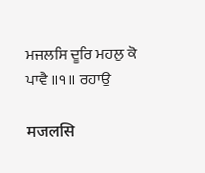ਮਜਲਸਿ ਦੂਰਿ ਮਹਲੁ ਕੋ ਪਾਵੈ ॥੧॥ ਰਹਾਉ

मजलसि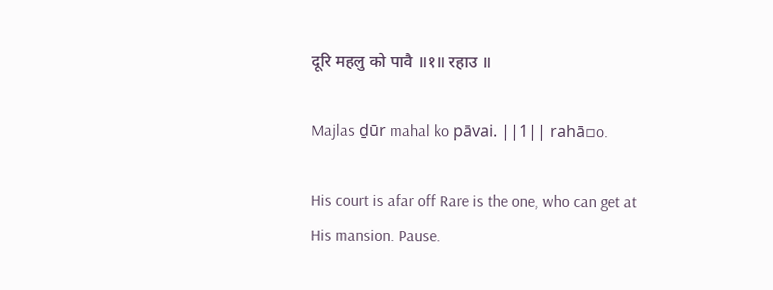दूरि महलु को पावै ॥१॥ रहाउ ॥

Majlas ḏūr mahal ko pāvai. ||1|| rahā▫o.

His court is afar off Rare is the one, who can get at His mansion. Pause.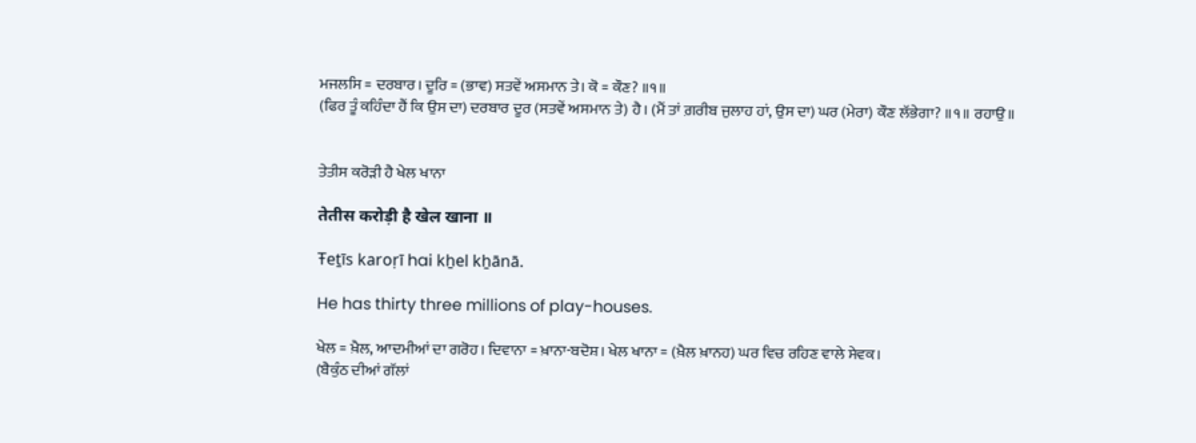ਮਜਲਸਿ = ਦਰਬਾਰ। ਦੂਰਿ = (ਭਾਵ) ਸਤਵੇਂ ਅਸਮਾਨ ਤੇ। ਕੋ = ਕੌਣ? ॥੧॥
(ਫਿਰ ਤੂੰ ਕਹਿੰਦਾ ਹੈਂ ਕਿ ਉਸ ਦਾ) ਦਰਬਾਰ ਦੂਰ (ਸਤਵੇਂ ਅਸਮਾਨ ਤੇ) ਹੈ। (ਮੈਂ ਤਾਂ ਗ਼ਰੀਬ ਜੁਲਾਹ ਹਾਂ, ਉਸ ਦਾ) ਘਰ (ਮੇਰਾ) ਕੌਣ ਲੱਭੇਗਾ? ॥੧॥ ਰਹਾਉ॥


ਤੇਤੀਸ ਕਰੋੜੀ ਹੈ ਖੇਲ ਖਾਨਾ

तेतीस करोड़ी है खेल खाना ॥

Ŧeṯīs karoṛī hai kẖel kẖānā.

He has thirty three millions of play-houses.

ਖੇਲ = ਖ਼ੈਲ, ਆਦਮੀਆਂ ਦਾ ਗਰੋਹ। ਦਿਵਾਨਾ = ਖ਼ਾਨਾ-ਬਦੋਸ਼। ਖੇਲ ਖਾਨਾ = (ਖ਼ੈਲ ਖ਼ਾਨਹ) ਘਰ ਵਿਚ ਰਹਿਣ ਵਾਲੇ ਸੇਵਕ।
(ਬੈਕੁੰਠ ਦੀਆਂ ਗੱਲਾਂ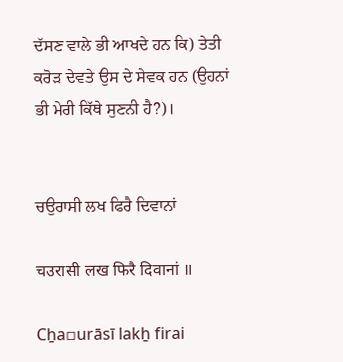ਦੱਸਣ ਵਾਲੇ ਭੀ ਆਖਦੇ ਹਨ ਕਿ) ਤੇਤੀ ਕਰੋੜ ਦੇਵਤੇ ਉਸ ਦੇ ਸੇਵਕ ਹਨ (ਉਹਨਾਂ ਭੀ ਮੇਰੀ ਕਿੱਥੇ ਸੁਣਨੀ ਹੈ?)।


ਚਉਰਾਸੀ ਲਖ ਫਿਰੈ ਦਿਵਾਨਾਂ

चउरासी लख फिरै दिवानां ॥

Cẖa▫urāsī lakẖ firai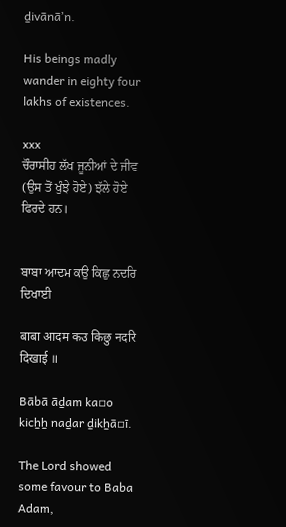ḏivānāʼn.

His beings madly wander in eighty four lakhs of existences.

xxx
ਚੌਰਾਸੀਹ ਲੱਖ ਜੂਨੀਆਂ ਦੇ ਜੀਵ (ਉਸ ਤੋਂ ਖੁੰਝੇ ਹੋਏ) ਝੱਲੇ ਹੋਏ ਫਿਰਦੇ ਹਨ।


ਬਾਬਾ ਆਦਮ ਕਉ ਕਿਛੁ ਨਦਰਿ ਦਿਖਾਈ

बाबा आदम कउ किछु नदरि दिखाई ॥

Bābā āḏam ka▫o kicẖẖ naḏar ḏikẖā▫ī.

The Lord showed some favour to Baba Adam,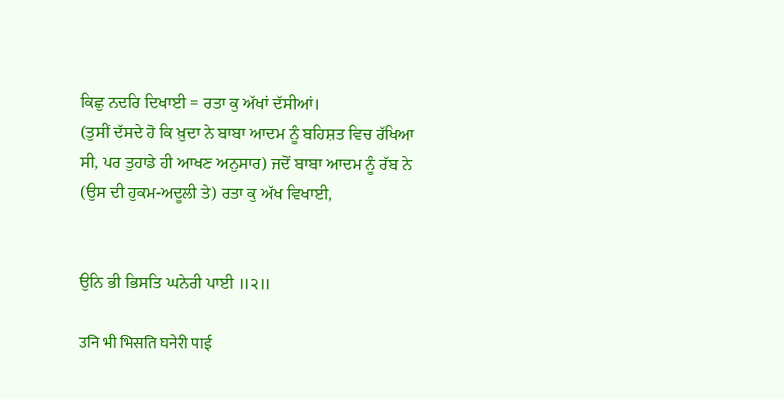ਕਿਛੁ ਨਦਰਿ ਦਿਖਾਈ = ਰਤਾ ਕੁ ਅੱਖਾਂ ਦੱਸੀਆਂ।
(ਤੁਸੀਂ ਦੱਸਦੇ ਹੋ ਕਿ ਖ਼ੁਦਾ ਨੇ ਬਾਬਾ ਆਦਮ ਨੂੰ ਬਹਿਸ਼ਤ ਵਿਚ ਰੱਖਿਆ ਸੀ, ਪਰ ਤੁਹਾਡੇ ਹੀ ਆਖਣ ਅਨੁਸਾਰ) ਜਦੋਂ ਬਾਬਾ ਆਦਮ ਨੂੰ ਰੱਬ ਨੇ (ਉਸ ਦੀ ਹੁਕਮ-ਅਦੂਲੀ ਤੇ) ਰਤਾ ਕੁ ਅੱਖ ਵਿਖਾਈ,


ਉਨਿ ਭੀ ਭਿਸਤਿ ਘਨੇਰੀ ਪਾਈ ॥੨॥

उनि भी भिसति घनेरी पाई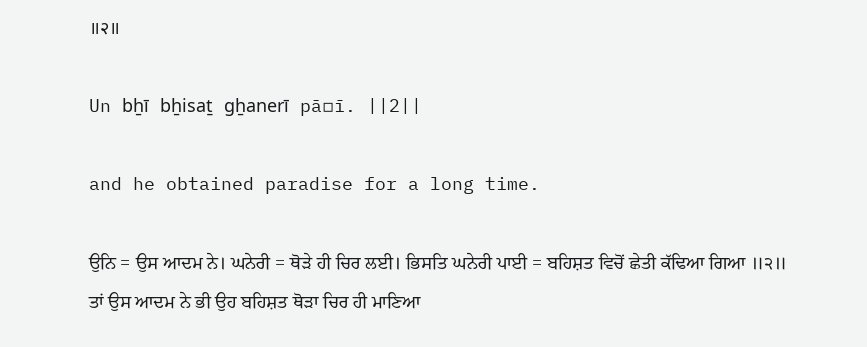॥२॥

Un bẖī bẖisaṯ gẖanerī pā▫ī. ||2||

and he obtained paradise for a long time.

ਉਨਿ = ਉਸ ਆਦਮ ਨੇ। ਘਨੇਰੀ = ਥੋੜੇ ਹੀ ਚਿਰ ਲਈ। ਭਿਸਤਿ ਘਨੇਰੀ ਪਾਈ = ਬਹਿਸ਼ਤ ਵਿਚੋਂ ਛੇਤੀ ਕੱਢਿਆ ਗਿਆ ॥੨॥
ਤਾਂ ਉਸ ਆਦਮ ਨੇ ਭੀ ਉਹ ਬਹਿਸ਼ਤ ਥੋੜਾ ਚਿਰ ਹੀ ਮਾਣਿਆ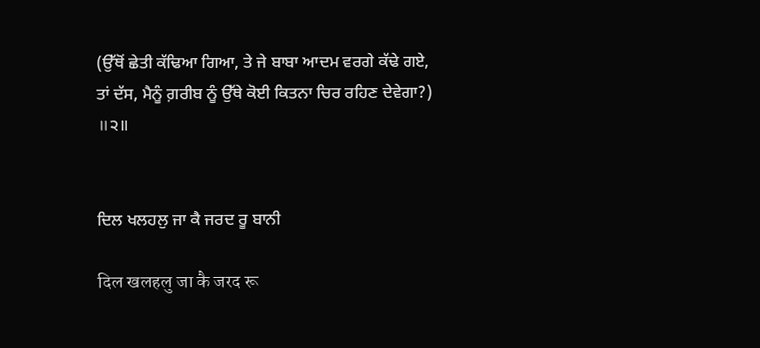(ਉੱਥੋਂ ਛੇਤੀ ਕੱਢਿਆ ਗਿਆ, ਤੇ ਜੇ ਬਾਬਾ ਆਦਮ ਵਰਗੇ ਕੱਢੇ ਗਏ, ਤਾਂ ਦੱਸ, ਮੈਨੂੰ ਗ਼ਰੀਬ ਨੂੰ ਉੱਥੇ ਕੋਈ ਕਿਤਨਾ ਚਿਰ ਰਹਿਣ ਦੇਵੇਗਾ?) ॥੨॥


ਦਿਲ ਖਲਹਲੁ ਜਾ ਕੈ ਜਰਦ ਰੂ ਬਾਨੀ

दिल खलहलु जा कै जरद रू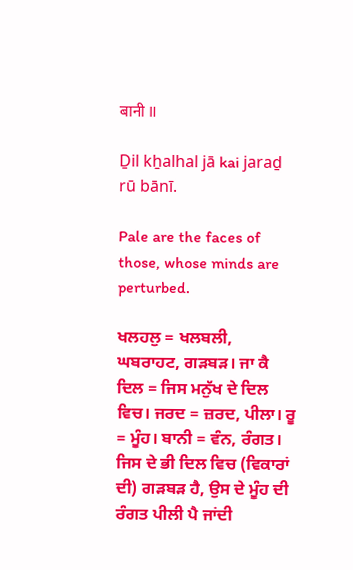बानी ॥

Ḏil kẖalhal jā kai jaraḏ rū bānī.

Pale are the faces of those, whose minds are perturbed.

ਖਲਹਲੁ = ਖਲਬਲੀ, ਘਬਰਾਹਟ, ਗੜਬੜ। ਜਾ ਕੈ ਦਿਲ = ਜਿਸ ਮਨੁੱਖ ਦੇ ਦਿਲ ਵਿਚ। ਜਰਦ = ਜ਼ਰਦ, ਪੀਲਾ। ਰੂ = ਮੂੰਹ। ਬਾਨੀ = ਵੰਨ, ਰੰਗਤ।
ਜਿਸ ਦੇ ਭੀ ਦਿਲ ਵਿਚ (ਵਿਕਾਰਾਂ ਦੀ) ਗੜਬੜ ਹੈ, ਉਸ ਦੇ ਮੂੰਹ ਦੀ ਰੰਗਤ ਪੀਲੀ ਪੈ ਜਾਂਦੀ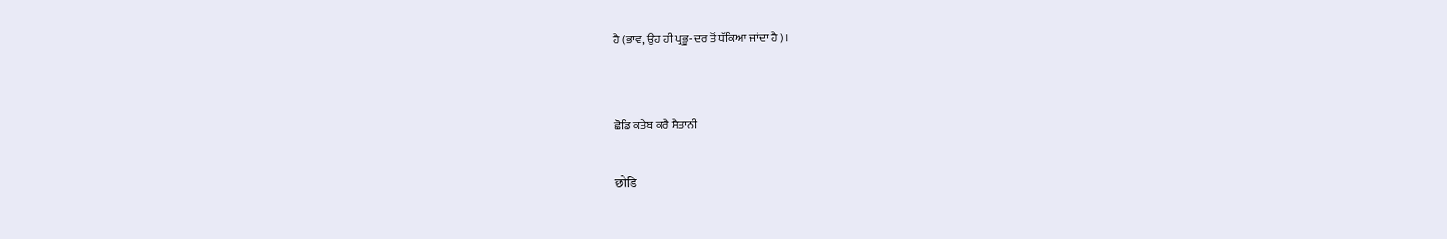ਹੈ (ਭਾਵ, ਉਹ ਹੀ ਪ੍ਰਭੂ-ਦਰ ਤੋਂ ਧੱਕਿਆ ਜਾਂਦਾ ਹੈ)।


ਛੋਡਿ ਕਤੇਬ ਕਰੈ ਸੈਤਾਨੀ

छोडि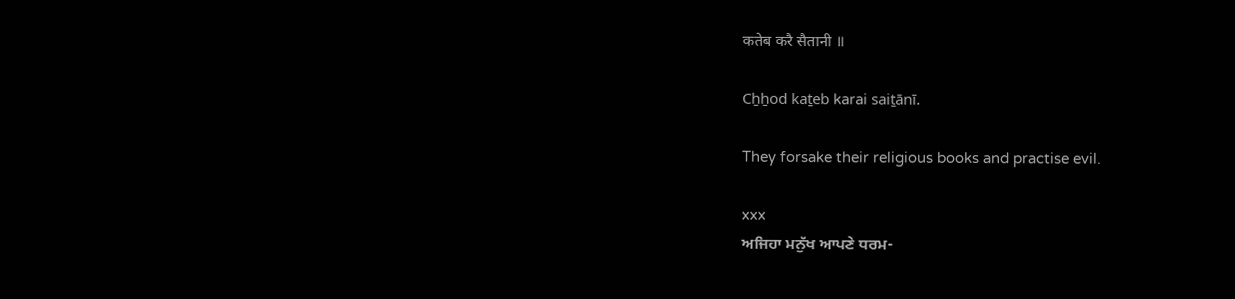कतेब करै सैतानी ॥

Cẖẖod kaṯeb karai saiṯānī.

They forsake their religious books and practise evil.

xxx
ਅਜਿਹਾ ਮਨੁੱਖ ਆਪਣੇ ਧਰਮ-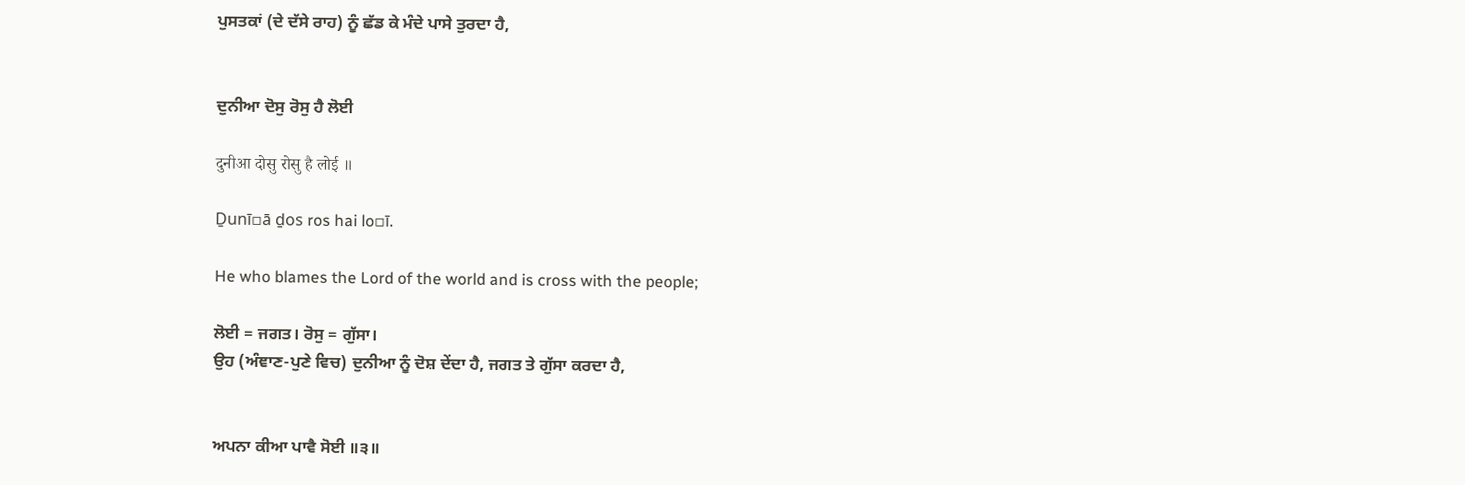ਪੁਸਤਕਾਂ (ਦੇ ਦੱਸੇ ਰਾਹ) ਨੂੰ ਛੱਡ ਕੇ ਮੰਦੇ ਪਾਸੇ ਤੁਰਦਾ ਹੈ,


ਦੁਨੀਆ ਦੋਸੁ ਰੋਸੁ ਹੈ ਲੋਈ

दुनीआ दोसु रोसु है लोई ॥

Ḏunī▫ā ḏos ros hai lo▫ī.

He who blames the Lord of the world and is cross with the people;

ਲੋਈ = ਜਗਤ। ਰੋਸੁ = ਗੁੱਸਾ।
ਉਹ (ਅੰਞਾਣ-ਪੁਣੇ ਵਿਚ) ਦੁਨੀਆ ਨੂੰ ਦੋਸ਼ ਦੇਂਦਾ ਹੈ, ਜਗਤ ਤੇ ਗੁੱਸਾ ਕਰਦਾ ਹੈ,


ਅਪਨਾ ਕੀਆ ਪਾਵੈ ਸੋਈ ॥੩॥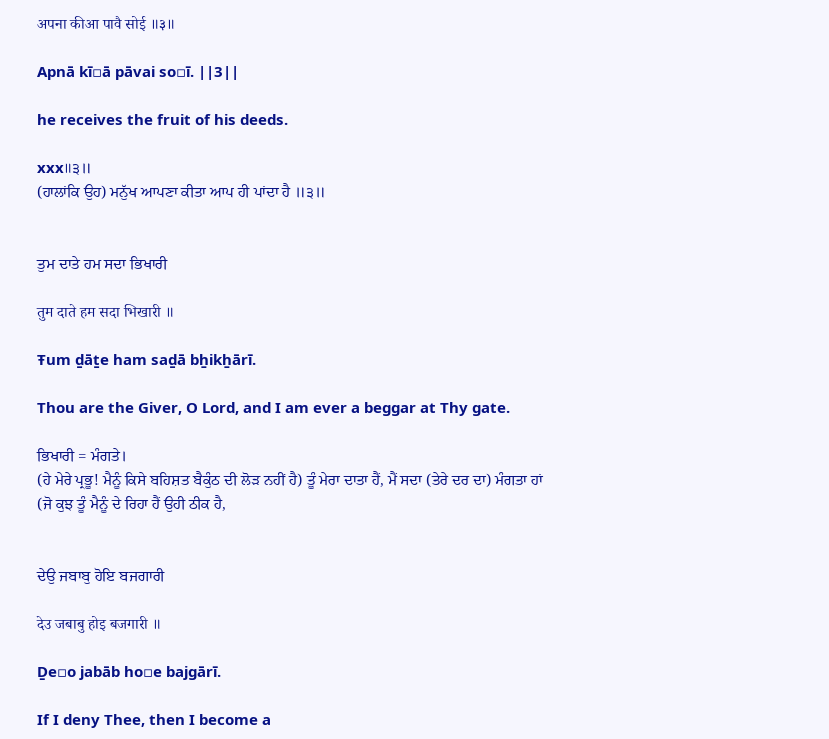अपना कीआ पावै सोई ॥३॥

Apnā kī▫ā pāvai so▫ī. ||3||

he receives the fruit of his deeds.

xxx॥੩॥
(ਹਾਲਾਂਕਿ ਉਹ) ਮਨੁੱਖ ਆਪਣਾ ਕੀਤਾ ਆਪ ਹੀ ਪਾਂਦਾ ਹੈ ॥੩॥


ਤੁਮ ਦਾਤੇ ਹਮ ਸਦਾ ਭਿਖਾਰੀ

तुम दाते हम सदा भिखारी ॥

Ŧum ḏāṯe ham saḏā bẖikẖārī.

Thou are the Giver, O Lord, and I am ever a beggar at Thy gate.

ਭਿਖਾਰੀ = ਮੰਗਤੇ।
(ਹੇ ਮੇਰੇ ਪ੍ਰਭੂ! ਮੈਨੂੰ ਕਿਸੇ ਬਹਿਸ਼ਤ ਬੈਕੁੰਠ ਦੀ ਲੋੜ ਨਹੀਂ ਹੈ) ਤੂੰ ਮੇਰਾ ਦਾਤਾ ਹੈਂ, ਮੈਂ ਸਦਾ (ਤੇਰੇ ਦਰ ਦਾ) ਮੰਗਤਾ ਹਾਂ (ਜੋ ਕੁਝ ਤੂੰ ਮੈਨੂੰ ਦੇ ਰਿਹਾ ਹੈਂ ਉਹੀ ਠੀਕ ਹੈ,


ਦੇਉ ਜਬਾਬੁ ਹੋਇ ਬਜਗਾਰੀ

देउ जबाबु होइ बजगारी ॥

Ḏe▫o jabāb ho▫e bajgārī.

If I deny Thee, then I become a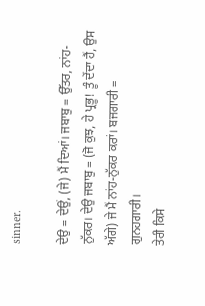sinner.

ਦੇਉ = ਦੇਉਂ, (ਜੇ) ਮੈਂ ਦਿਆਂ। ਜਬਾਬੁ = ਉੱਤਰ, ਨਾਂਹ-ਨੁੱਕਰ। ਦੇਉ ਜਬਾਬੁ = (ਜੋ ਕੁਝ, ਹੇ ਪ੍ਰਭੂ! ਤੂੰ ਦੇਂਦਾ ਹੈਂ, ਉਸ ਅੱਗੇ) ਜੇ ਮੈਂ ਨਾਂਹ-ਨੁੱਕਰ ਕਰਾਂ। ਬਜਗਾਰੀ = ਗੁਨਹਗਾਰੀ।
ਤੇਰੀ ਕਿਸੇ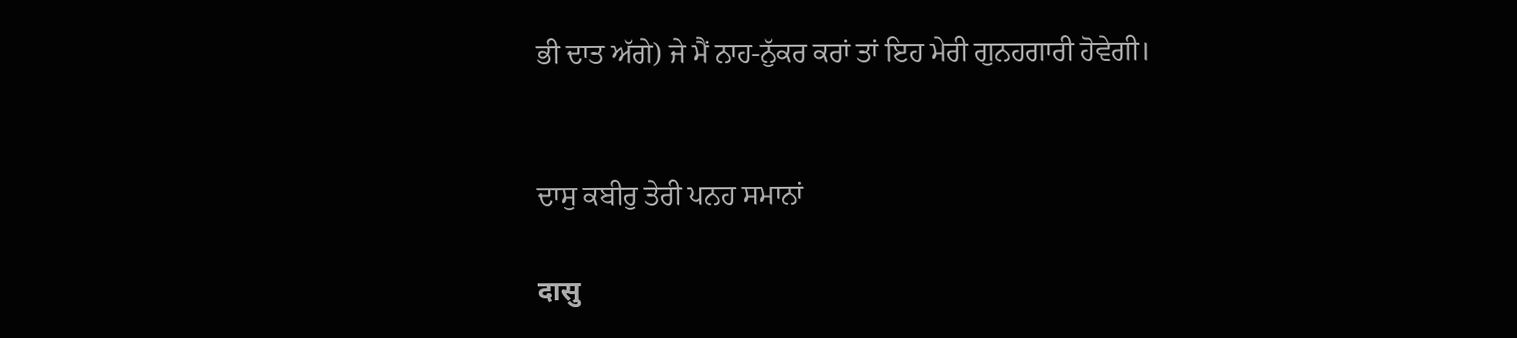ਭੀ ਦਾਤ ਅੱਗੇ) ਜੇ ਮੈਂ ਨਾਹ-ਨੁੱਕਰ ਕਰਾਂ ਤਾਂ ਇਹ ਮੇਰੀ ਗੁਨਹਗਾਰੀ ਹੋਵੇਗੀ।


ਦਾਸੁ ਕਬੀਰੁ ਤੇਰੀ ਪਨਹ ਸਮਾਨਾਂ

दासु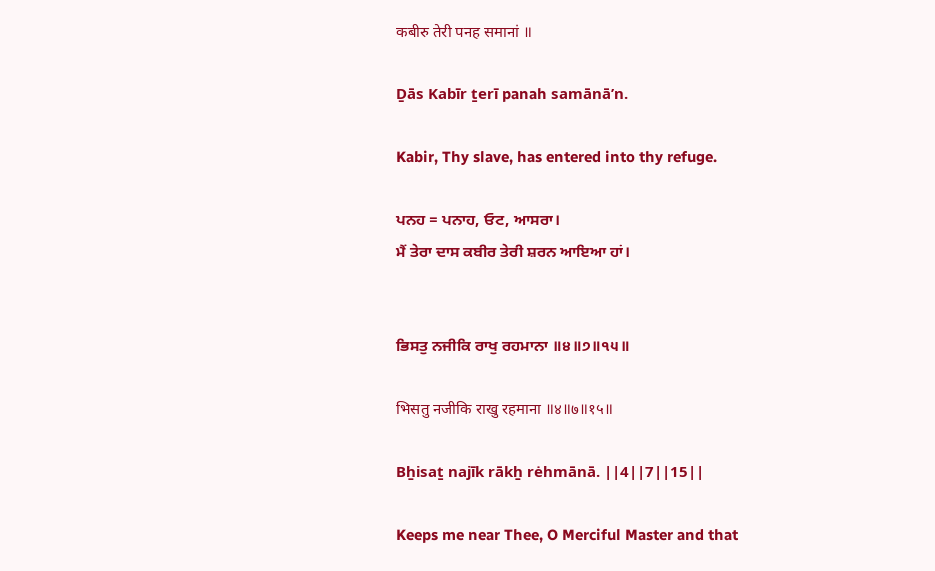कबीरु तेरी पनह समानां ॥

Ḏās Kabīr ṯerī panah samānāʼn.

Kabir, Thy slave, has entered into thy refuge.

ਪਨਹ = ਪਨਾਹ, ਓਟ, ਆਸਰਾ।
ਮੈਂ ਤੇਰਾ ਦਾਸ ਕਬੀਰ ਤੇਰੀ ਸ਼ਰਨ ਆਇਆ ਹਾਂ।


ਭਿਸਤੁ ਨਜੀਕਿ ਰਾਖੁ ਰਹਮਾਨਾ ॥੪॥੭॥੧੫॥

भिसतु नजीकि राखु रहमाना ॥४॥७॥१५॥

Bẖisaṯ najīk rākẖ rėhmānā. ||4||7||15||

Keeps me near Thee, O Merciful Master and that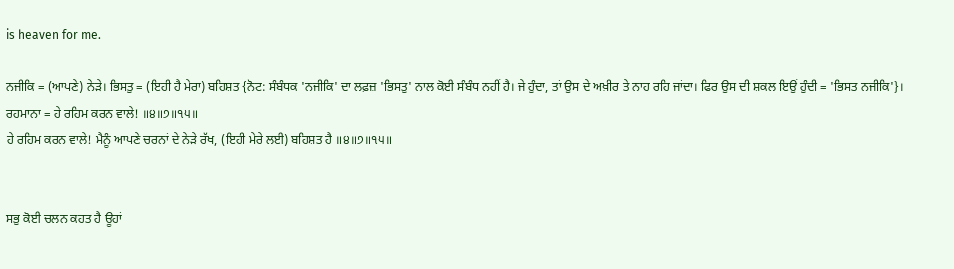is heaven for me.

ਨਜੀਕਿ = (ਆਪਣੇ) ਨੇੜੇ। ਭਿਸਤੁ = (ਇਹੀ ਹੈ ਮੇਰਾ) ਬਹਿਸ਼ਤ {ਨੋਟ: ਸੰਬੰਧਕ 'ਨਜੀਕਿ' ਦਾ ਲਫ਼ਜ਼ 'ਭਿਸਤੁ' ਨਾਲ ਕੋਈ ਸੰਬੰਧ ਨਹੀਂ ਹੈ। ਜੇ ਹੁੰਦਾ, ਤਾਂ ਉਸ ਦੇ ਅਖ਼ੀਰ ਤੇ ਨਾਹ ਰਹਿ ਜਾਂਦਾ। ਫਿਰ ਉਸ ਦੀ ਸ਼ਕਲ ਇਉਂ ਹੁੰਦੀ = 'ਭਿਸਤ ਨਜੀਕਿ'}। ਰਹਮਾਨਾ = ਹੇ ਰਹਿਮ ਕਰਨ ਵਾਲੇ! ॥੪॥੭॥੧੫॥
ਹੇ ਰਹਿਮ ਕਰਨ ਵਾਲੇ! ਮੈਨੂੰ ਆਪਣੇ ਚਰਨਾਂ ਦੇ ਨੇੜੇ ਰੱਖ, (ਇਹੀ ਮੇਰੇ ਲਈ) ਬਹਿਸ਼ਤ ਹੈ ॥੪॥੭॥੧੫॥


ਸਭੁ ਕੋਈ ਚਲਨ ਕਹਤ ਹੈ ਊਹਾਂ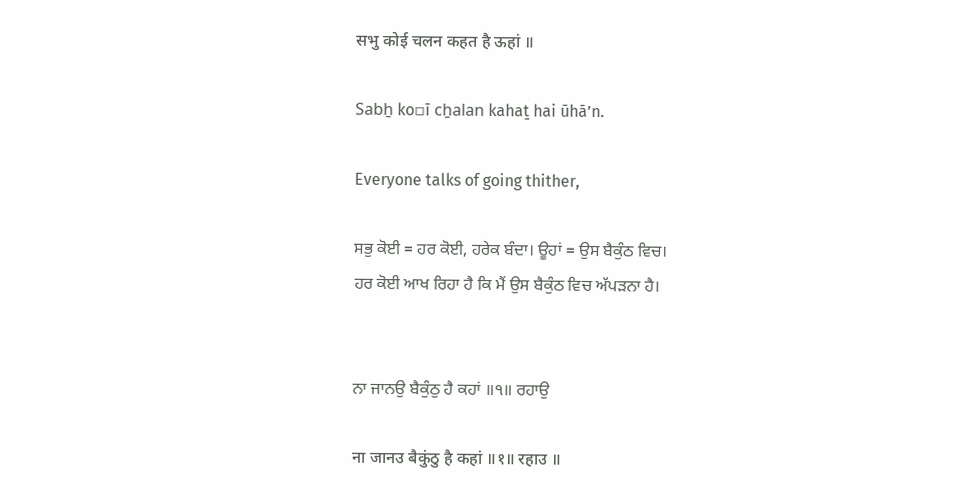सभु कोई चलन कहत है ऊहां ॥

Sabẖ ko▫ī cẖalan kahaṯ hai ūhāʼn.

Everyone talks of going thither,

ਸਭੁ ਕੋਈ = ਹਰ ਕੋਈ, ਹਰੇਕ ਬੰਦਾ। ਊਹਾਂ = ਉਸ ਬੈਕੁੰਠ ਵਿਚ।
ਹਰ ਕੋਈ ਆਖ ਰਿਹਾ ਹੈ ਕਿ ਮੈਂ ਉਸ ਬੈਕੁੰਠ ਵਿਚ ਅੱਪੜਨਾ ਹੈ।


ਨਾ ਜਾਨਉ ਬੈਕੁੰਠੁ ਹੈ ਕਹਾਂ ॥੧॥ ਰਹਾਉ

ना जानउ बैकुंठु है कहां ॥१॥ रहाउ ॥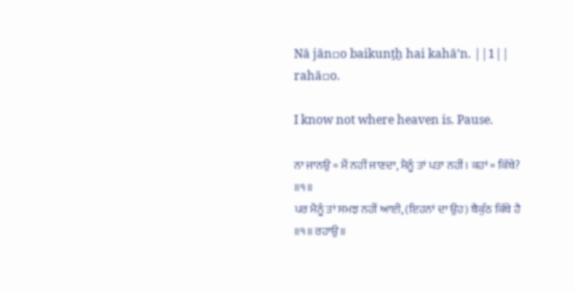Nā jān▫o baikunṯẖ hai kahāʼn. ||1|| rahā▫o.

I know not where heaven is. Pause.

ਨਾ ਜਾਨਉ = ਮੈਂ ਨਹੀਂ ਜਾਣਦਾ, ਮੈਨੂੰ ਤਾਂ ਪਤਾ ਨਹੀਂ। ਕਹਾਂ = ਕਿੱਥੇ? ॥੧॥
ਪਰ ਮੈਨੂੰ ਤਾਂ ਸਮਝ ਨਹੀਂ ਆਈ, (ਇਹਨਾਂ ਦਾ ਉਹ) ਬੈਕੁੰਠ ਕਿੱਥੇ ਹੈ ॥੧॥ ਰਹਾਉ॥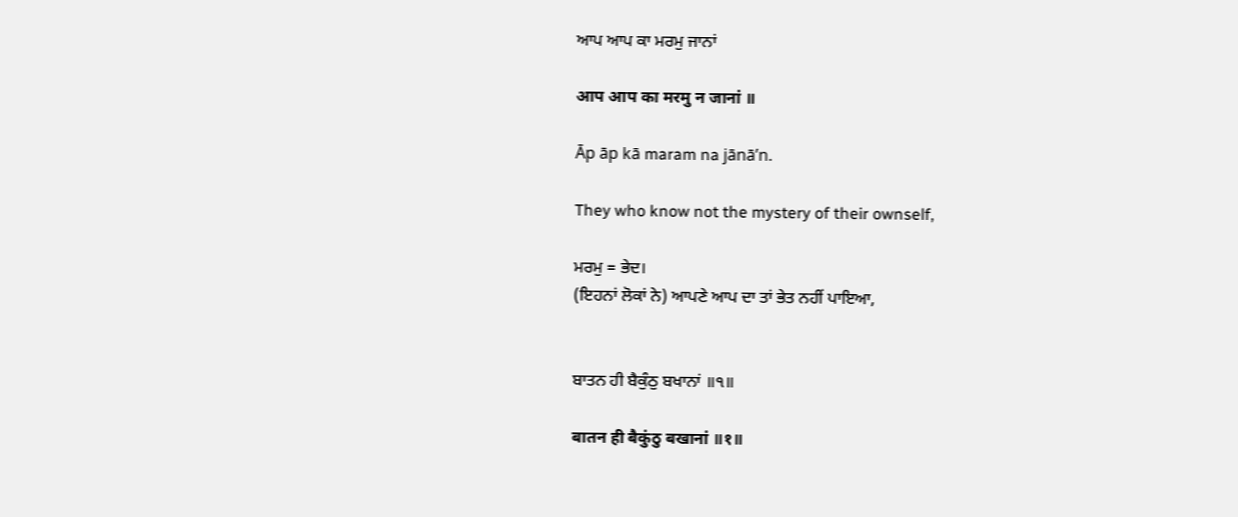ਆਪ ਆਪ ਕਾ ਮਰਮੁ ਜਾਨਾਂ

आप आप का मरमु न जानां ॥

Āp āp kā maram na jānāʼn.

They who know not the mystery of their ownself,

ਮਰਮੁ = ਭੇਦ।
(ਇਹਨਾਂ ਲੋਕਾਂ ਨੇ) ਆਪਣੇ ਆਪ ਦਾ ਤਾਂ ਭੇਤ ਨਹੀਂ ਪਾਇਆ,


ਬਾਤਨ ਹੀ ਬੈਕੁੰਠੁ ਬਖਾਨਾਂ ॥੧॥

बातन ही बैकुंठु बखानां ॥१॥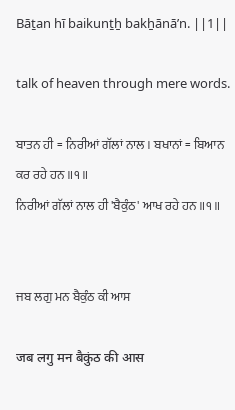Bāṯan hī baikunṯẖ bakẖānāʼn. ||1||

talk of heaven through mere words.

ਬਾਤਨ ਹੀ = ਨਿਰੀਆਂ ਗੱਲਾਂ ਨਾਲ। ਬਖਾਨਾਂ = ਬਿਆਨ ਕਰ ਰਹੇ ਹਨ ॥੧॥
ਨਿਰੀਆਂ ਗੱਲਾਂ ਨਾਲ ਹੀ 'ਬੈਕੁੰਠ' ਆਖ ਰਹੇ ਹਨ ॥੧॥


ਜਬ ਲਗੁ ਮਨ ਬੈਕੁੰਠ ਕੀ ਆਸ

जब लगु मन बैकुंठ की आस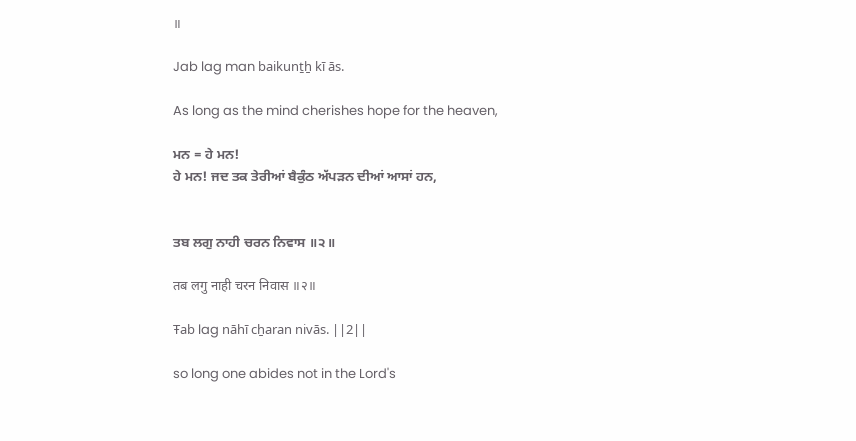॥

Jab lag man baikunṯẖ kī ās.

As long as the mind cherishes hope for the heaven,

ਮਨ = ਹੇ ਮਨ!
ਹੇ ਮਨ! ਜਦ ਤਕ ਤੇਰੀਆਂ ਬੈਕੁੰਠ ਅੱਪੜਨ ਦੀਆਂ ਆਸਾਂ ਹਨ,


ਤਬ ਲਗੁ ਨਾਹੀ ਚਰਨ ਨਿਵਾਸ ॥੨॥

तब लगु नाही चरन निवास ॥२॥

Ŧab lag nāhī cẖaran nivās. ||2||

so long one abides not in the Lord's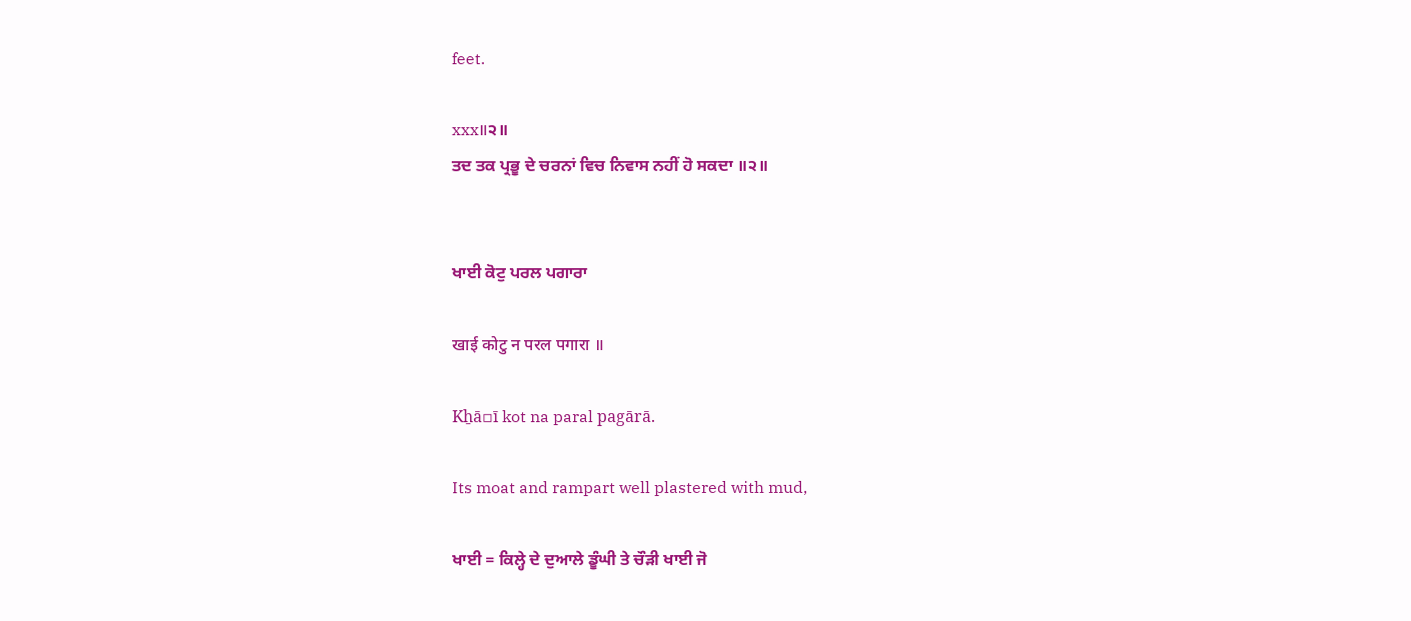feet.

xxx॥੨॥
ਤਦ ਤਕ ਪ੍ਰਭੂ ਦੇ ਚਰਨਾਂ ਵਿਚ ਨਿਵਾਸ ਨਹੀਂ ਹੋ ਸਕਦਾ ॥੨॥


ਖਾਈ ਕੋਟੁ ਪਰਲ ਪਗਾਰਾ

खाई कोटु न परल पगारा ॥

Kẖā▫ī kot na paral pagārā.

Its moat and rampart well plastered with mud,

ਖਾਈ = ਕਿਲ੍ਹੇ ਦੇ ਦੁਆਲੇ ਡੂੰਘੀ ਤੇ ਚੌੜੀ ਖਾਈ ਜੋ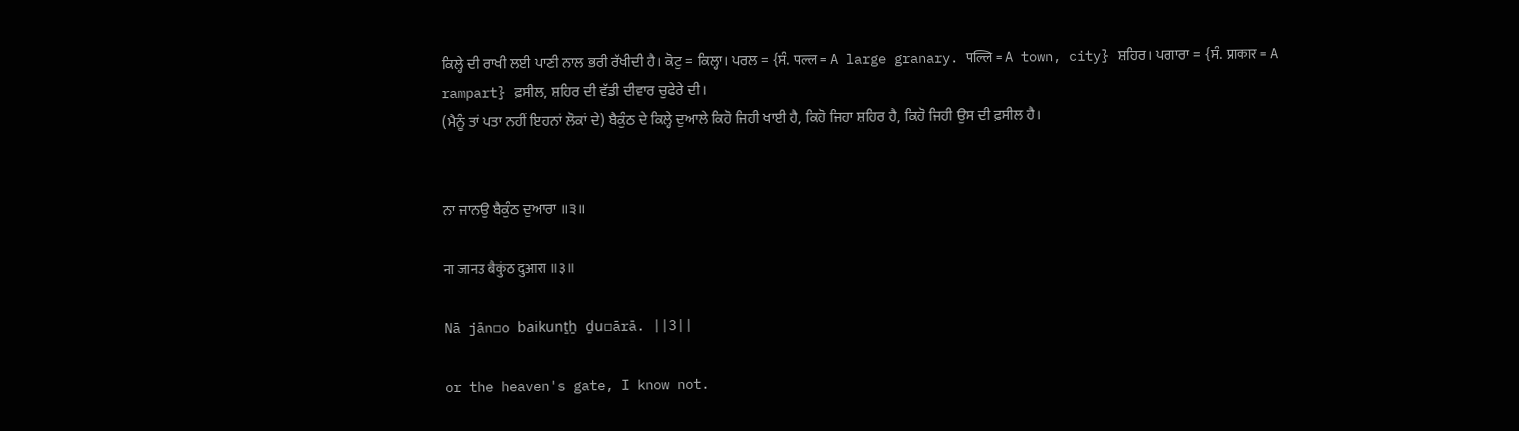ਕਿਲ੍ਹੇ ਦੀ ਰਾਖੀ ਲਈ ਪਾਣੀ ਨਾਲ ਭਰੀ ਰੱਖੀਦੀ ਹੈ। ਕੋਟੁ = ਕਿਲ੍ਹਾ। ਪਰਲ = {ਸੰ. पल्ल = A large granary. पल्लि = A town, city} ਸ਼ਹਿਰ। ਪਗਾਰਾ = {ਸੰ. प्राकार = A rampart} ਫ਼ਸੀਲ, ਸ਼ਹਿਰ ਦੀ ਵੱਡੀ ਦੀਵਾਰ ਚੁਫੇਰੇ ਦੀ।
(ਮੈਨੂੰ ਤਾਂ ਪਤਾ ਨਹੀਂ ਇਹਨਾਂ ਲੋਕਾਂ ਦੇ) ਬੈਕੁੰਠ ਦੇ ਕਿਲ੍ਹੇ ਦੁਆਲੇ ਕਿਹੋ ਜਿਹੀ ਖਾਈ ਹੈ, ਕਿਹੋ ਜਿਹਾ ਸ਼ਹਿਰ ਹੈ, ਕਿਹੋ ਜਿਹੀ ਉਸ ਦੀ ਫ਼ਸੀਲ ਹੈ।


ਨਾ ਜਾਨਉ ਬੈਕੁੰਠ ਦੁਆਰਾ ॥੩॥

ना जानउ बैकुंठ दुआरा ॥३॥

Nā jān▫o baikunṯẖ ḏu▫ārā. ||3||

or the heaven's gate, I know not.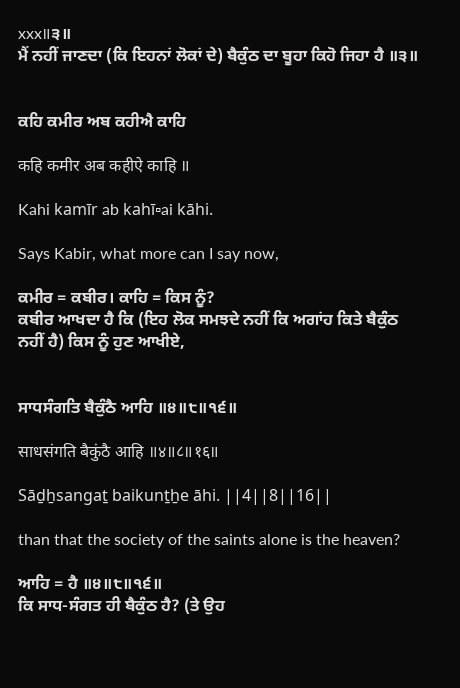xxx॥੩॥
ਮੈਂ ਨਹੀਂ ਜਾਣਦਾ (ਕਿ ਇਹਨਾਂ ਲੋਕਾਂ ਦੇ) ਬੈਕੁੰਠ ਦਾ ਬੂਹਾ ਕਿਹੋ ਜਿਹਾ ਹੈ ॥੩॥


ਕਹਿ ਕਮੀਰ ਅਬ ਕਹੀਐ ਕਾਹਿ

कहि कमीर अब कहीऐ काहि ॥

Kahi kamīr ab kahī▫ai kāhi.

Says Kabir, what more can I say now,

ਕਮੀਰ = ਕਬੀਰ। ਕਾਹਿ = ਕਿਸ ਨੂੰ?
ਕਬੀਰ ਆਖਦਾ ਹੈ ਕਿ (ਇਹ ਲੋਕ ਸਮਝਦੇ ਨਹੀਂ ਕਿ ਅਗਾਂਹ ਕਿਤੇ ਬੈਕੁੰਠ ਨਹੀਂ ਹੈ) ਕਿਸ ਨੂੰ ਹੁਣ ਆਖੀਏ,


ਸਾਧਸੰਗਤਿ ਬੈਕੁੰਠੈ ਆਹਿ ॥੪॥੮॥੧੬॥

साधसंगति बैकुंठै आहि ॥४॥८॥१६॥

Sāḏẖsangaṯ baikunṯẖe āhi. ||4||8||16||

than that the society of the saints alone is the heaven?

ਆਹਿ = ਹੈ ॥੪॥੮॥੧੬॥
ਕਿ ਸਾਧ-ਸੰਗਤ ਹੀ ਬੈਕੁੰਠ ਹੈ? (ਤੇ ਉਹ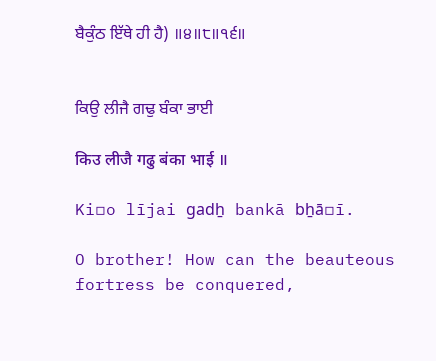ਬੈਕੁੰਠ ਇੱਥੇ ਹੀ ਹੈ) ॥੪॥੮॥੧੬॥


ਕਿਉ ਲੀਜੈ ਗਢੁ ਬੰਕਾ ਭਾਈ

किउ लीजै गढु बंका भाई ॥

Ki▫o lījai gadẖ bankā bẖā▫ī.

O brother! How can the beauteous fortress be conquered,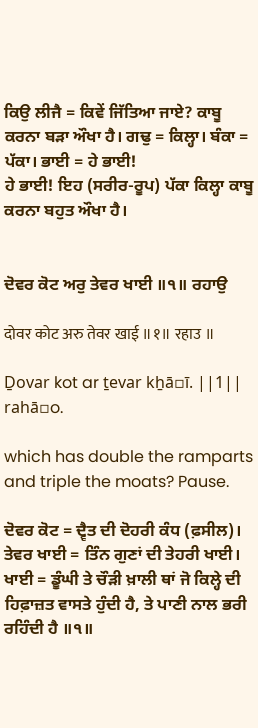ਕਿਉ ਲੀਜੈ = ਕਿਵੇਂ ਜਿੱਤਿਆ ਜਾਏ? ਕਾਬੂ ਕਰਨਾ ਬੜਾ ਔਖਾ ਹੈ। ਗਢੁ = ਕਿਲ੍ਹਾ। ਬੰਕਾ = ਪੱਕਾ। ਭਾਈ = ਹੇ ਭਾਈ!
ਹੇ ਭਾਈ! ਇਹ (ਸਰੀਰ-ਰੂਪ) ਪੱਕਾ ਕਿਲ੍ਹਾ ਕਾਬੂ ਕਰਨਾ ਬਹੁਤ ਔਖਾ ਹੈ।


ਦੋਵਰ ਕੋਟ ਅਰੁ ਤੇਵਰ ਖਾਈ ॥੧॥ ਰਹਾਉ

दोवर कोट अरु तेवर खाई ॥१॥ रहाउ ॥

Ḏovar kot ar ṯevar kẖā▫ī. ||1|| rahā▫o.

which has double the ramparts and triple the moats? Pause.

ਦੋਵਰ ਕੋਟ = ਦ੍ਵੈਤ ਦੀ ਦੋਹਰੀ ਕੰਧ (ਫ਼ਸੀਲ)। ਤੇਵਰ ਖਾਈ = ਤਿੰਨ ਗੁਣਾਂ ਦੀ ਤੇਹਰੀ ਖਾਈ। ਖਾਈ = ਡੂੰਘੀ ਤੇ ਚੌੜੀ ਖ਼ਾਲੀ ਥਾਂ ਜੋ ਕਿਲ੍ਹੇ ਦੀ ਹਿਫ਼ਾਜ਼ਤ ਵਾਸਤੇ ਹੁੰਦੀ ਹੈ, ਤੇ ਪਾਣੀ ਨਾਲ ਭਰੀ ਰਹਿੰਦੀ ਹੈ ॥੧॥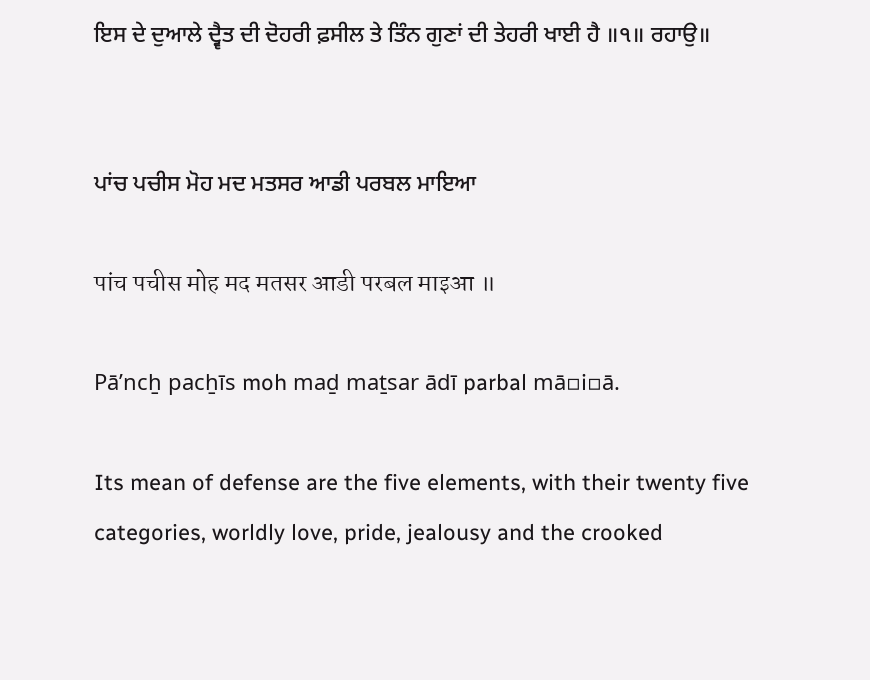ਇਸ ਦੇ ਦੁਆਲੇ ਦ੍ਵੈਤ ਦੀ ਦੋਹਰੀ ਫ਼ਸੀਲ ਤੇ ਤਿੰਨ ਗੁਣਾਂ ਦੀ ਤੇਹਰੀ ਖਾਈ ਹੈ ॥੧॥ ਰਹਾਉ॥


ਪਾਂਚ ਪਚੀਸ ਮੋਹ ਮਦ ਮਤਸਰ ਆਡੀ ਪਰਬਲ ਮਾਇਆ

पांच पचीस मोह मद मतसर आडी परबल माइआ ॥

Pāʼncẖ pacẖīs moh maḏ maṯsar ādī parbal mā▫i▫ā.

Its mean of defense are the five elements, with their twenty five categories, worldly love, pride, jealousy and the crooked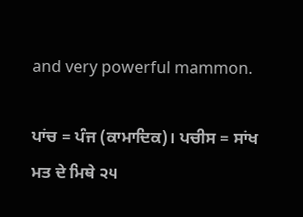and very powerful mammon.

ਪਾਂਚ = ਪੰਜ (ਕਾਮਾਦਿਕ)। ਪਚੀਸ = ਸਾਂਖ ਮਤ ਦੇ ਮਿਥੇ ੨੫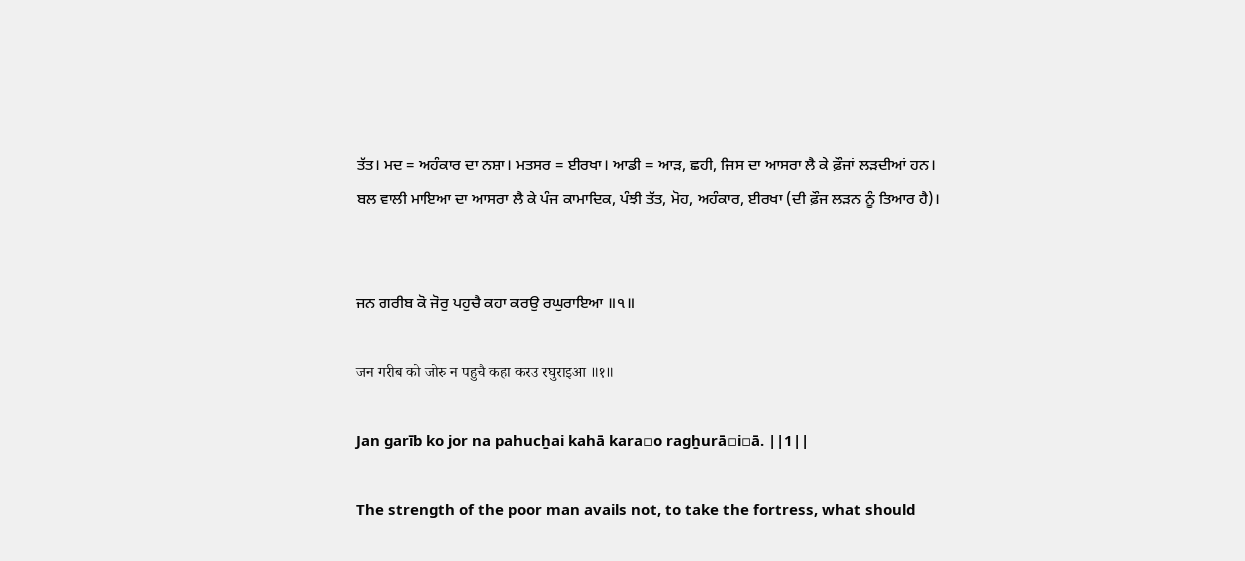ਤੱਤ। ਮਦ = ਅਹੰਕਾਰ ਦਾ ਨਸ਼ਾ। ਮਤਸਰ = ਈਰਖਾ। ਆਡੀ = ਆੜ, ਛਹੀ, ਜਿਸ ਦਾ ਆਸਰਾ ਲੈ ਕੇ ਫ਼ੌਜਾਂ ਲੜਦੀਆਂ ਹਨ।
ਬਲ ਵਾਲੀ ਮਾਇਆ ਦਾ ਆਸਰਾ ਲੈ ਕੇ ਪੰਜ ਕਾਮਾਦਿਕ, ਪੰਝੀ ਤੱਤ, ਮੋਹ, ਅਹੰਕਾਰ, ਈਰਖਾ (ਦੀ ਫ਼ੌਜ ਲੜਨ ਨੂੰ ਤਿਆਰ ਹੈ)।


ਜਨ ਗਰੀਬ ਕੋ ਜੋਰੁ ਪਹੁਚੈ ਕਹਾ ਕਰਉ ਰਘੁਰਾਇਆ ॥੧॥

जन गरीब को जोरु न पहुचै कहा करउ रघुराइआ ॥१॥

Jan garīb ko jor na pahucẖai kahā kara▫o ragẖurā▫i▫ā. ||1||

The strength of the poor man avails not, to take the fortress, what should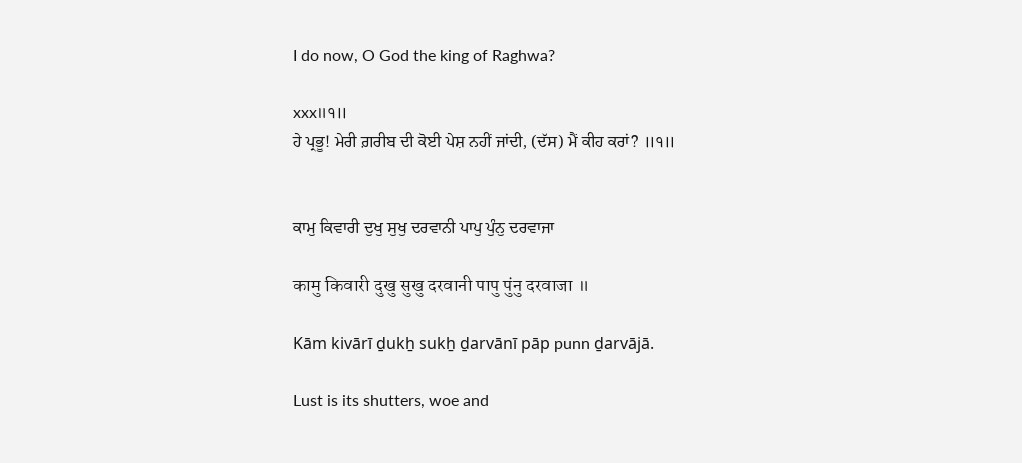I do now, O God the king of Raghwa?

xxx॥੧॥
ਹੇ ਪ੍ਰਭੂ! ਮੇਰੀ ਗ਼ਰੀਬ ਦੀ ਕੋਈ ਪੇਸ਼ ਨਹੀਂ ਜਾਂਦੀ, (ਦੱਸ) ਮੈਂ ਕੀਹ ਕਰਾਂ? ॥੧॥


ਕਾਮੁ ਕਿਵਾਰੀ ਦੁਖੁ ਸੁਖੁ ਦਰਵਾਨੀ ਪਾਪੁ ਪੁੰਨੁ ਦਰਵਾਜਾ

कामु किवारी दुखु सुखु दरवानी पापु पुंनु दरवाजा ॥

Kām kivārī ḏukẖ sukẖ ḏarvānī pāp punn ḏarvājā.

Lust is its shutters, woe and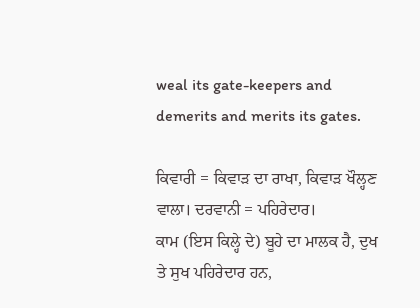weal its gate-keepers and demerits and merits its gates.

ਕਿਵਾਰੀ = ਕਿਵਾੜ ਦਾ ਰਾਖਾ, ਕਿਵਾੜ ਖੌਲ੍ਹਣ ਵਾਲਾ। ਦਰਵਾਨੀ = ਪਹਿਰੇਦਾਰ।
ਕਾਮ (ਇਸ ਕਿਲ੍ਹੇ ਦੇ) ਬੂਹੇ ਦਾ ਮਾਲਕ ਹੈ, ਦੁਖ ਤੇ ਸੁਖ ਪਹਿਰੇਦਾਰ ਹਨ,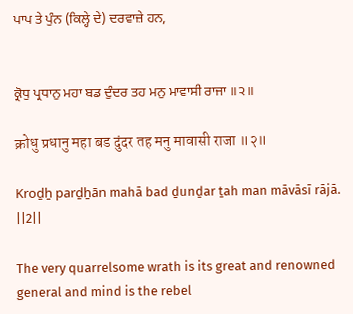ਪਾਪ ਤੇ ਪੁੰਨ (ਕਿਲ੍ਹੇ ਦੇ) ਦਰਵਾਜ਼ੇ ਹਨ,


ਕ੍ਰੋਧੁ ਪ੍ਰਧਾਨੁ ਮਹਾ ਬਡ ਦੁੰਦਰ ਤਹ ਮਨੁ ਮਾਵਾਸੀ ਰਾਜਾ ॥੨॥

क्रोधु प्रधानु महा बड दुंदर तह मनु मावासी राजा ॥२॥

Kroḏẖ parḏẖān mahā bad ḏunḏar ṯah man māvāsī rājā. ||2||

The very quarrelsome wrath is its great and renowned general and mind is the rebel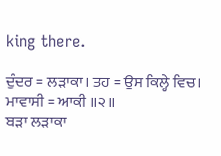king there.

ਦੁੰਦਰ = ਲੜਾਕਾ। ਤਹ = ਉਸ ਕਿਲ੍ਹੇ ਵਿਚ। ਮਾਵਾਸੀ = ਆਕੀ ॥੨॥
ਬੜਾ ਲੜਾਕਾ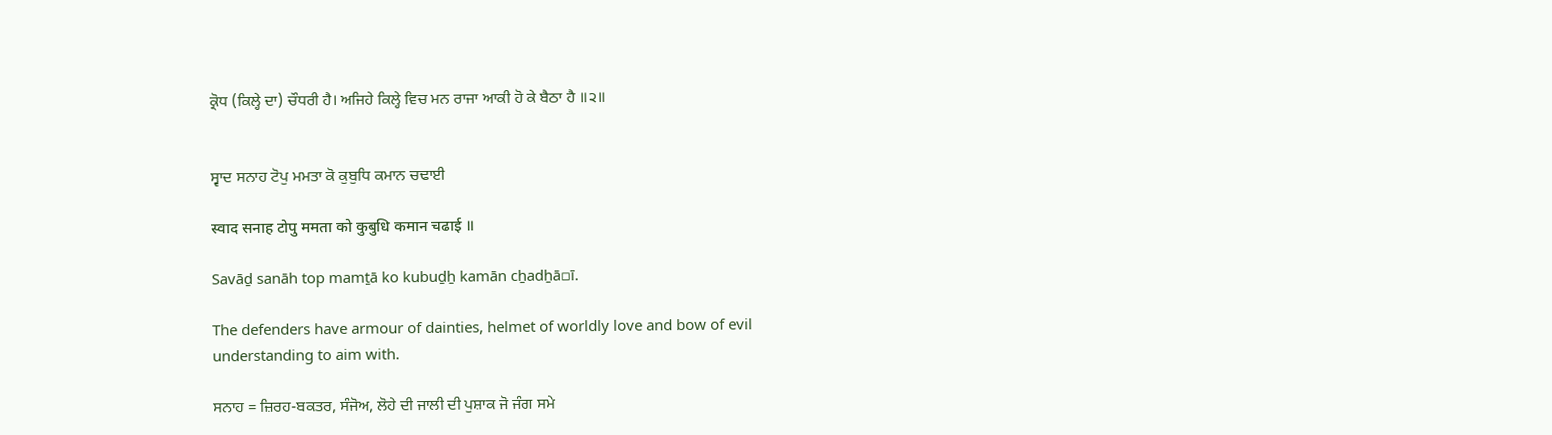ਕ੍ਰੋਧ (ਕਿਲ੍ਹੇ ਦਾ) ਚੌਧਰੀ ਹੈ। ਅਜਿਹੇ ਕਿਲ੍ਹੇ ਵਿਚ ਮਨ ਰਾਜਾ ਆਕੀ ਹੋ ਕੇ ਬੈਠਾ ਹੈ ॥੨॥


ਸ੍ਵਾਦ ਸਨਾਹ ਟੋਪੁ ਮਮਤਾ ਕੋ ਕੁਬੁਧਿ ਕਮਾਨ ਚਢਾਈ

स्वाद सनाह टोपु ममता को कुबुधि कमान चढाई ॥

Savāḏ sanāh top mamṯā ko kubuḏẖ kamān cẖadẖā▫ī.

The defenders have armour of dainties, helmet of worldly love and bow of evil understanding to aim with.

ਸਨਾਹ = ਜ਼ਿਰਹ-ਬਕਤਰ, ਸੰਜੋਅ, ਲੋਹੇ ਦੀ ਜਾਲੀ ਦੀ ਪੁਸ਼ਾਕ ਜੋ ਜੰਗ ਸਮੇ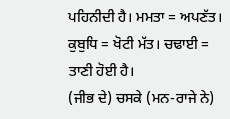ਪਹਿਨੀਦੀ ਹੈ। ਮਮਤਾ = ਅਪਣੱਤ। ਕੁਬੁਧਿ = ਖੋਟੀ ਮੱਤ। ਚਢਾਈ = ਤਾਣੀ ਹੋਈ ਹੈ।
(ਜੀਭ ਦੇ) ਚਸਕੇ (ਮਨ-ਰਾਜੇ ਨੇ)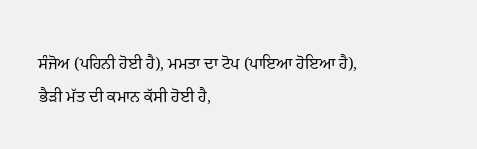ਸੰਜੋਅ (ਪਹਿਨੀ ਹੋਈ ਹੈ), ਮਮਤਾ ਦਾ ਟੋਪ (ਪਾਇਆ ਹੋਇਆ ਹੈ), ਭੈੜੀ ਮੱਤ ਦੀ ਕਮਾਨ ਕੱਸੀ ਹੋਈ ਹੈ,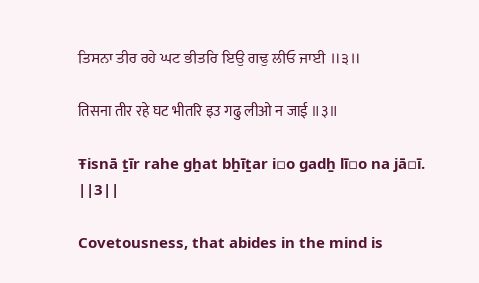ਤਿਸਨਾ ਤੀਰ ਰਹੇ ਘਟ ਭੀਤਰਿ ਇਉ ਗਢੁ ਲੀਓ ਜਾਈ ॥੩॥

तिसना तीर रहे घट भीतरि इउ गढु लीओ न जाई ॥३॥

Ŧisnā ṯīr rahe gẖat bẖīṯar i▫o gadẖ lī▫o na jā▫ī. ||3||

Covetousness, that abides in the mind is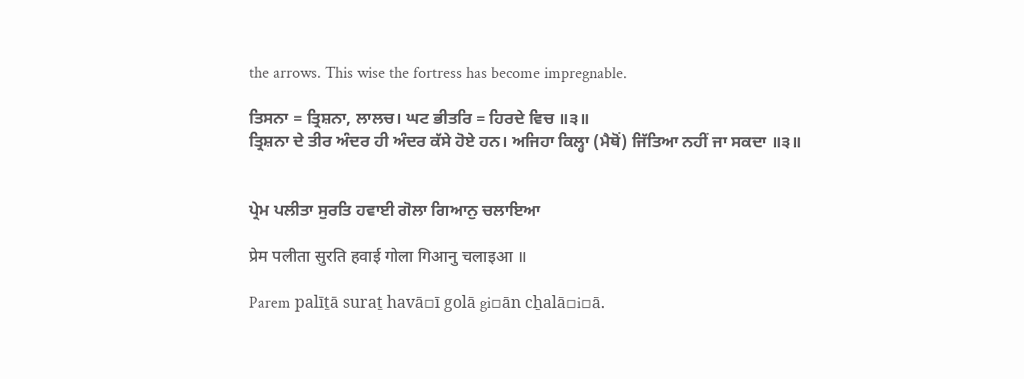the arrows. This wise the fortress has become impregnable.

ਤਿਸਨਾ = ਤ੍ਰਿਸ਼ਨਾ, ਲਾਲਚ। ਘਟ ਭੀਤਰਿ = ਹਿਰਦੇ ਵਿਚ ॥੩॥
ਤ੍ਰਿਸ਼ਨਾ ਦੇ ਤੀਰ ਅੰਦਰ ਹੀ ਅੰਦਰ ਕੱਸੇ ਹੋਏ ਹਨ। ਅਜਿਹਾ ਕਿਲ੍ਹਾ (ਮੈਥੋਂ) ਜਿੱਤਿਆ ਨਹੀਂ ਜਾ ਸਕਦਾ ॥੩॥


ਪ੍ਰੇਮ ਪਲੀਤਾ ਸੁਰਤਿ ਹਵਾਈ ਗੋਲਾ ਗਿਆਨੁ ਚਲਾਇਆ

प्रेम पलीता सुरति हवाई गोला गिआनु चलाइआ ॥

Parem palīṯā suraṯ havā▫ī golā gi▫ān cẖalā▫i▫ā.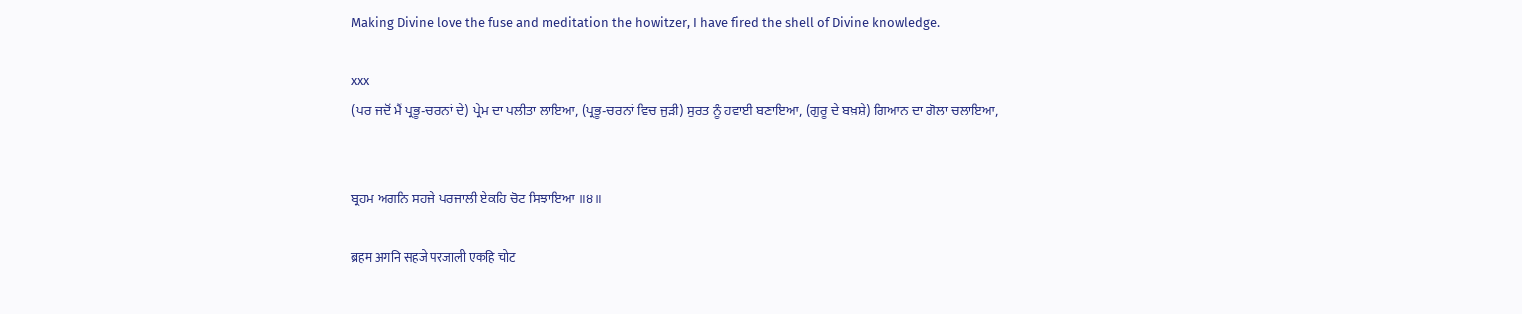Making Divine love the fuse and meditation the howitzer, I have fired the shell of Divine knowledge.

xxx
(ਪਰ ਜਦੋਂ ਮੈਂ ਪ੍ਰਭੂ-ਚਰਨਾਂ ਦੇ) ਪ੍ਰੇਮ ਦਾ ਪਲੀਤਾ ਲਾਇਆ, (ਪ੍ਰਭੂ-ਚਰਨਾਂ ਵਿਚ ਜੁੜੀ) ਸੁਰਤ ਨੂੰ ਹਵਾਈ ਬਣਾਇਆ, (ਗੁਰੂ ਦੇ ਬਖ਼ਸ਼ੇ) ਗਿਆਨ ਦਾ ਗੋਲਾ ਚਲਾਇਆ,


ਬ੍ਰਹਮ ਅਗਨਿ ਸਹਜੇ ਪਰਜਾਲੀ ਏਕਹਿ ਚੋਟ ਸਿਝਾਇਆ ॥੪॥

ब्रहम अगनि सहजे परजाली एकहि चोट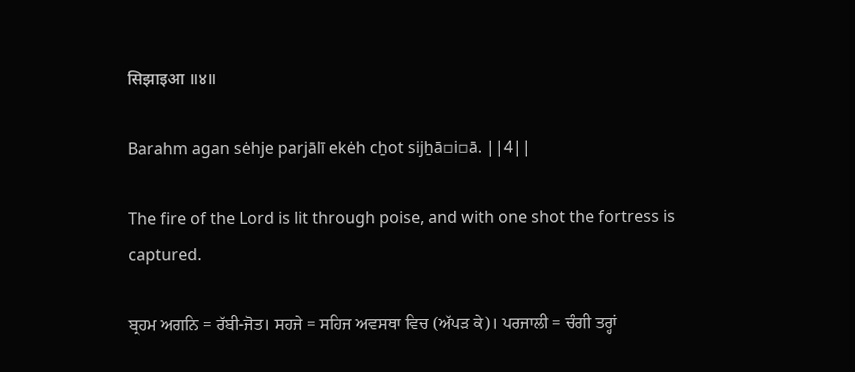सिझाइआ ॥४॥

Barahm agan sėhje parjālī ekėh cẖot sijẖā▫i▫ā. ||4||

The fire of the Lord is lit through poise, and with one shot the fortress is captured.

ਬ੍ਰਹਮ ਅਗਨਿ = ਰੱਬੀ-ਜੋਤ। ਸਹਜੇ = ਸਹਿਜ ਅਵਸਥਾ ਵਿਚ (ਅੱਪੜ ਕੇ)। ਪਰਜਾਲੀ = ਚੰਗੀ ਤਰ੍ਹਾਂ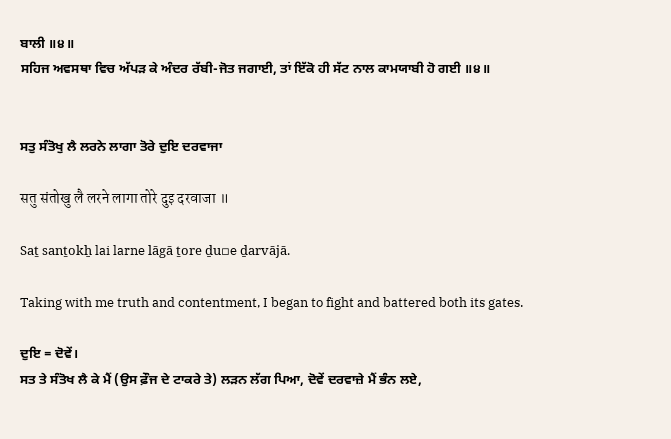ਬਾਲੀ ॥੪॥
ਸਹਿਜ ਅਵਸਥਾ ਵਿਚ ਅੱਪੜ ਕੇ ਅੰਦਰ ਰੱਬੀ-ਜੋਤ ਜਗਾਈ, ਤਾਂ ਇੱਕੋ ਹੀ ਸੱਟ ਨਾਲ ਕਾਮਯਾਬੀ ਹੋ ਗਈ ॥੪॥


ਸਤੁ ਸੰਤੋਖੁ ਲੈ ਲਰਨੇ ਲਾਗਾ ਤੋਰੇ ਦੁਇ ਦਰਵਾਜਾ

सतु संतोखु लै लरने लागा तोरे दुइ दरवाजा ॥

Saṯ sanṯokẖ lai larne lāgā ṯore ḏu▫e ḏarvājā.

Taking with me truth and contentment, I began to fight and battered both its gates.

ਦੁਇ = ਦੋਵੇਂ।
ਸਤ ਤੇ ਸੰਤੋਖ ਲੈ ਕੇ ਮੈਂ (ਉਸ ਫ਼ੌਜ ਦੇ ਟਾਕਰੇ ਤੇ) ਲੜਨ ਲੱਗ ਪਿਆ, ਦੋਵੇਂ ਦਰਵਾਜ਼ੇ ਮੈਂ ਭੰਨ ਲਏ,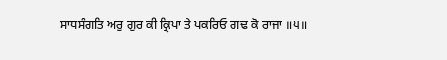ਸਾਧਸੰਗਤਿ ਅਰੁ ਗੁਰ ਕੀ ਕ੍ਰਿਪਾ ਤੇ ਪਕਰਿਓ ਗਢ ਕੋ ਰਾਜਾ ॥੫॥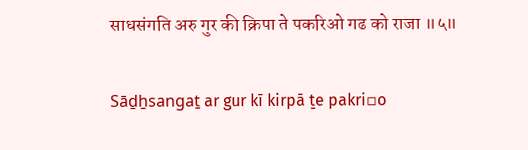साधसंगति अरु गुर की क्रिपा ते पकरिओ गढ को राजा ॥५॥

Sāḏẖsangaṯ ar gur kī kirpā ṯe pakri▫o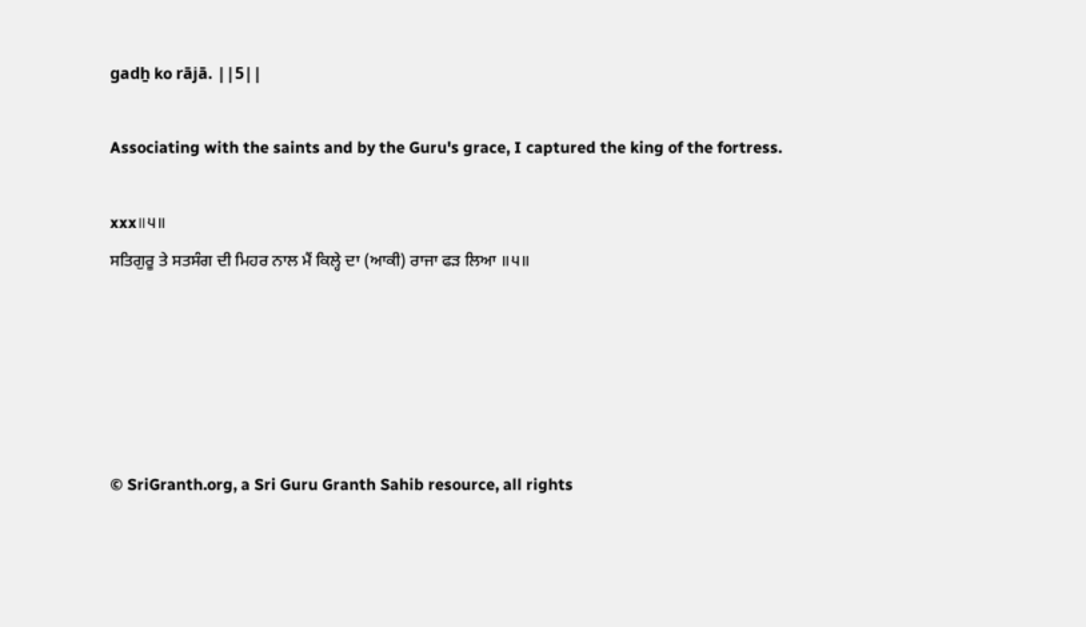gadẖ ko rājā. ||5||

Associating with the saints and by the Guru's grace, I captured the king of the fortress.

xxx॥੫॥
ਸਤਿਗੁਰੂ ਤੇ ਸਤਸੰਗ ਦੀ ਮਿਹਰ ਨਾਲ ਮੈਂ ਕਿਲ੍ਹੇ ਦਾ (ਆਕੀ) ਰਾਜਾ ਫੜ ਲਿਆ ॥੫॥





© SriGranth.org, a Sri Guru Granth Sahib resource, all rights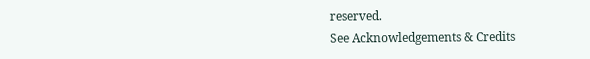reserved.
See Acknowledgements & Credits